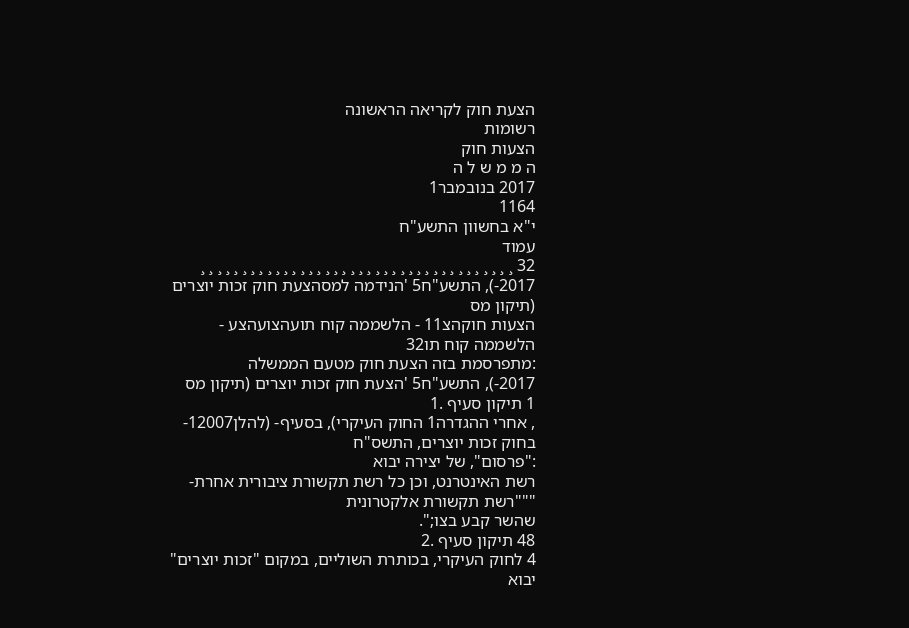הצעת חוק לקריאה הראשונה
רשומות
הצעות חוק
ה מ מ ש ל ה
2017 בנובמבר1
1164
י"א בחשוון התשע"ח
עמוד
32 ¸ ¸ ¸ ¸ ¸ ¸ ¸ ¸ ¸ ¸ ¸ ¸ ¸ ¸ ¸ ¸ ¸ ¸ ¸ ¸ ¸ ¸ ¸ ¸ ¸ ¸ ¸ ¸ ¸ ¸ ¸ ¸ ¸ ¸ ¸ ¸ ¸ ¸ 2017-), התשע"ח5 'הנידמה למסהצעת חוק זכות יוצרים (תיקון מס
הצעות חוקהצ11 - הלשממה קוח תועהצועהצע - הלשממה קוח תו32
:מתפרסמת בזה הצעת חוק מטעם הממשלה
2017-), התשע"ח5 'הצעת חוק זכות יוצרים (תיקון מס
1 תיקון סעיף .1
, אחרי ההגדרה1 החוק העיקרי), בסעיף- (להלן12007-בחוק זכות יוצרים, התשס"ח
:"פרסום", של יצירה יבוא
רשת האינטרנט, וכן כל רשת תקשורת ציבורית אחרת- """רשת תקשורת אלקטרונית
שהשר קבע בצו;".
48 תיקון סעיף .2
4 לחוק העיקרי, בכותרת השוליים, במקום "זכות יוצרים" יבוא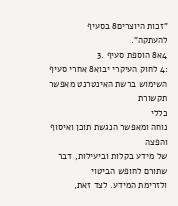"זכות היוצרים8 בסעיף
להעתקה".
4א8 הוספת סעיף .3
:4 לחוק העיקרי יבוא8 אחרי סעיף
השימוש ברשת האינטרנט מאפשר תקשורת
כללי
נוחה ומאפשר הנגשת תוכן ואיסוף והפצה
של מידע בקלות וביעילות, דבר שתורם לחופש הביטוי
ולזרימת המידע. לצד זאת,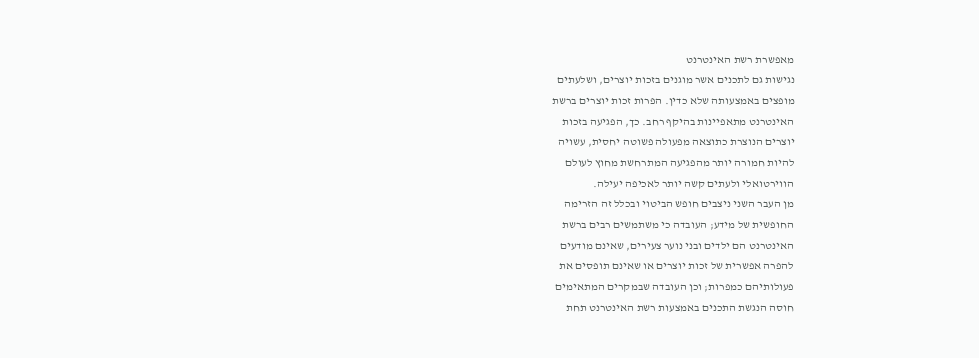מאפשרת רשת האינטרנט
נגישות גם לתכנים אשר מוגנים בזכות יוצרים, ושלעתים
מופצים באמצעותה שלא כדין. הפרות זכות יוצרים ברשת
האינטרנט מתאפיינות בהיקף רחב. כך, הפגיעה בזכות
יוצרים הנוצרת כתוצאה מפעולה פשוטה יחסית, עשויה
להיות חמורה יותר מהפגיעה המתרחשת מחוץ לעולם
הווירטואלי ולעתים קשה יותר לאכיפה יעילה.
מן העבר השני ניצבים חופש הביטוי ובכלל זה הזרימה
החופשית של מידע; העובדה כי משתמשים רבים ברשת
האינטרנט הם ילדים ובני נוער צעירים, שאינם מודעים
להפרה אפשרית של זכות יוצרים או שאינם תופסים את
פעולותיהם כמפרות; וכן העובדה שבמקרים המתאימים
חוסה הנגשת התכנים באמצעות רשת האינטרנט תחת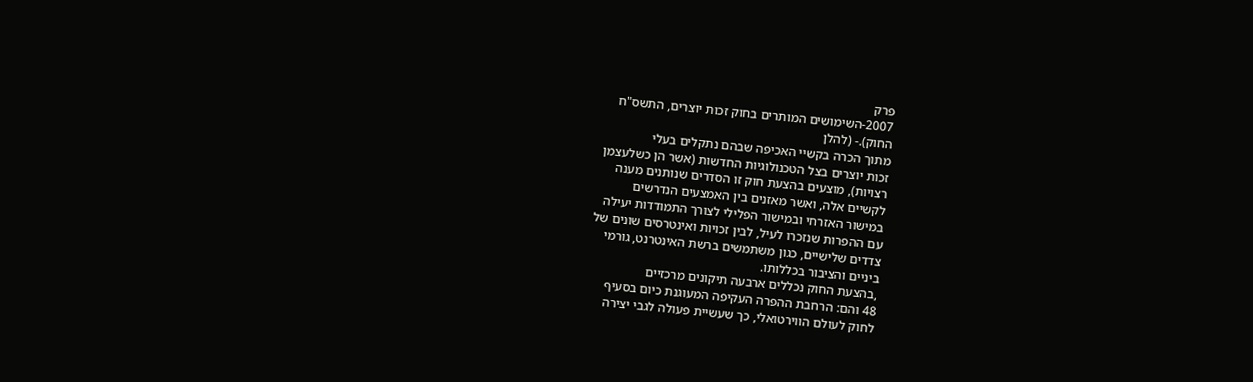פרק
2007-השימושים המותרים בחוק זכות יוצרים, התשס"ח
החוק).- (להלן
מתוך הכרה בקשיי האכיפה שבהם נתקלים בעלי
זכות יוצרים בצל הטכנולוגיות החדשות (אשר הן כשלעצמן
רצויות), מוצעים בהצעת חוק זו הסדרים שנותנים מענה
לקשיים אלה, ואשר מאזנים בין האמצעים הנדרשים
במישור האזרחי ובמישור הפלילי לצורך התמודדות יעילה
עם ההפרות שנזכרו לעיל, לבין זכויות ואינטרסים שונים של
צדדים שלישיים, כגון משתמשים ברשת האינטרנט, גורמי
ביניים והציבור בכללותו.
,בהצעת החוק נכללים ארבעה תיקונים מרכזיים
48 והם: הרחבת ההפרה העקיפה המעוגנת כיום בסעיף
לחוק לעולם הווירטואלי, כך שעשיית פעולה לגבי יצירה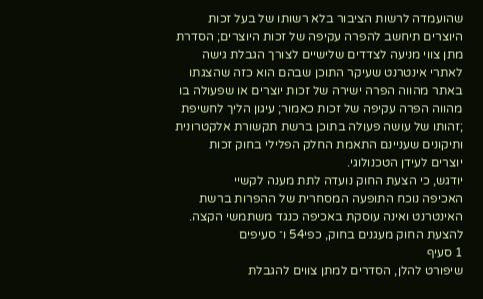שהועמדה לרשות הציבור בלא רשותו של בעל זכות
היוצרים תיחשב להפרה עקיפה של זכות היוצרים; הסדרת
מתן צווי מניעה לצדדים שלישיים לצורך הגבלת גישה
לאתרי אינטרנט שעיקר התוכן שבהם הוא כזה שהצגתו
באתר מהווה הפרה ישירה של זכות יוצרים או שפעולה בו
מהווה הפרה עקיפה של זכות כאמור; עיגון הליך לחשיפת
;זהותו של עושה פעולה בתוכן ברשת תקשורת אלקטרונית
ותיקונים שעניינם התאמת החלק הפלילי בחוק זכות
יוצרים לעידן הטכנולוגי.
יודגש, כי הצעת החוק נועדה לתת מענה לקשיי
האכיפה נוכח התופעה המסחרית של ההפרות ברשת
האינטרנט ואינה עוסקת באכיפה כנגד משתמשי הקצה.
להצעת החוק מעגנים בחוק, כפי54 ו־ סעיפים
1 סעיף
שיפורט להלן, הסדרים למתן צווים להגבלת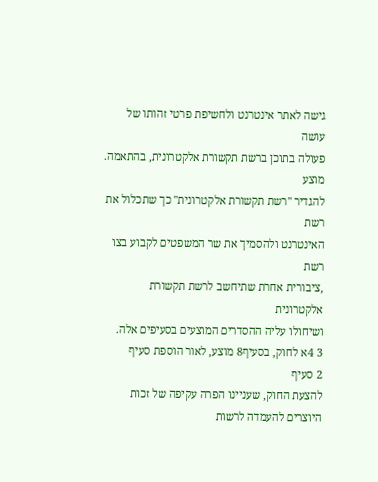גישה לאתר אינטרנט ולחשיפת פרטי זהותו של עושה
פעולה בתוכן ברשת תקשורת אלקטרונית, בהתאמה. מוצע
להגדיר "רשת תקשורת אלקטרונית" כך שתכלול את רשת
האינטרנט ולהסמיך את שר המשפטים לקבוע בצו רשת
,ציבורית אחרת שתיחשב לרשת תקשורת אלקטרונית
ושיחולו עליה ההסדרים המוצעים בסעיפים אלה.
3 4א לחוק, בסעיף8 מוצע, לאור הוספת סעיף
2 סעיף
להצעת החוק, שעניינו הפרה עקיפה של זכות
היוצרים להעמדה לרשות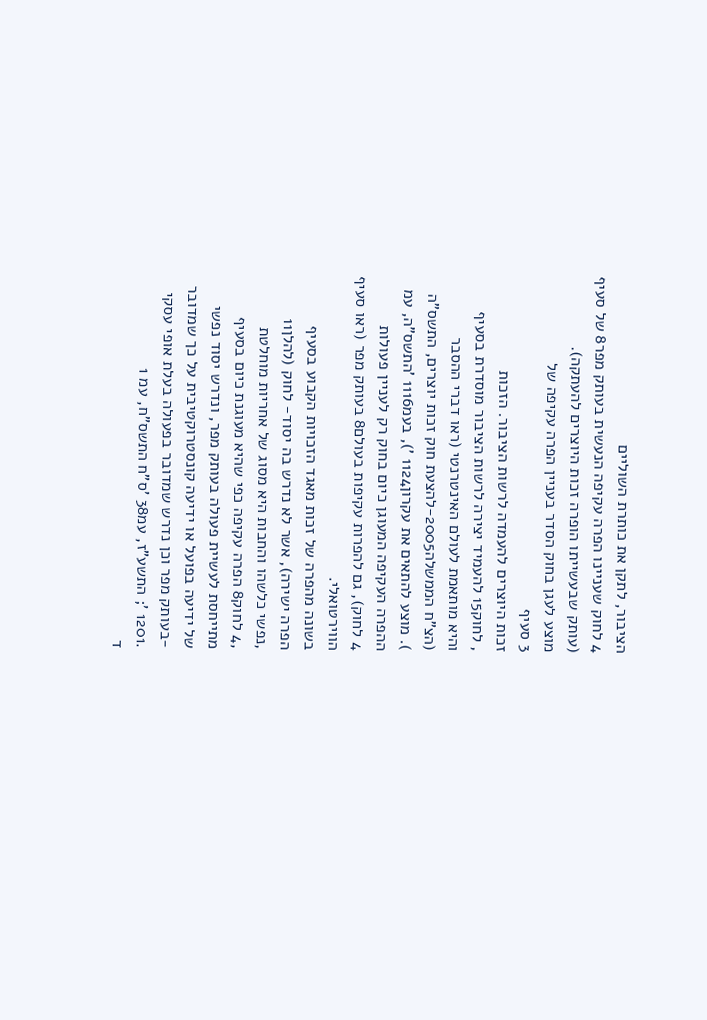הציבור, לתקן את כותרת השוליים
4 לחוק שעניינו הפרה עקיפה הנעשית בעותק מפר8 של סעיף
(עותק שבעשייתו הופרה זכות היוצרים להעתקה).
מוצע לעגן בחוק הסדר בעניין הפרה עקיפה של
3 סעיף
זכות היוצרים להעמדה לרשות הציבור. הזכות
, לחוק15 להעמיד יצירה לרשות הציבור מוסדרת בסעיף
והיא מותאמת לעולם האינטרנטי (ראו דברי ההסבר
(הצ"ח הממשלה2005-להצעת חוק זכות יוצרים, התשס"ה
). מוצע להתאים את עקרון1124 '), בעמ1116 'התשס"ה, עמ
ההפרה העקיפה המעוגן כיום בחוק רק לעניין פעולות
4 לחוק), גם להפרות עקיפות בעולם8 בעותק מפר (ראו סעיף
הווירטואלי.
בשונה מהפרה של זכות מאגד הזכויות הקבוע בסעיף
הפרה ישירה), אשר לא נדרש בה יסוד- לחוק (להלן11
,נפשי כלשהו והחבות היא מסוג של אחריות מוחלטת
,4 לחוק8 הפרה עקיפה כפי שהיא מעוגנת כיום בסעיף
מתייחסת לעשיית פעולה בעותק מפר, ונדרש יסוד נפשי
של ידיעה בפועל או ידיעה קונסטרוקטיבית על כך שמדובר
-בעותק מפר וכן נדרש שמדובר בפעולה בעלת אופי עסקי
.1201 '; התשע"ז, עמ38 'ס"ח התשס"ח, עמ 1
ד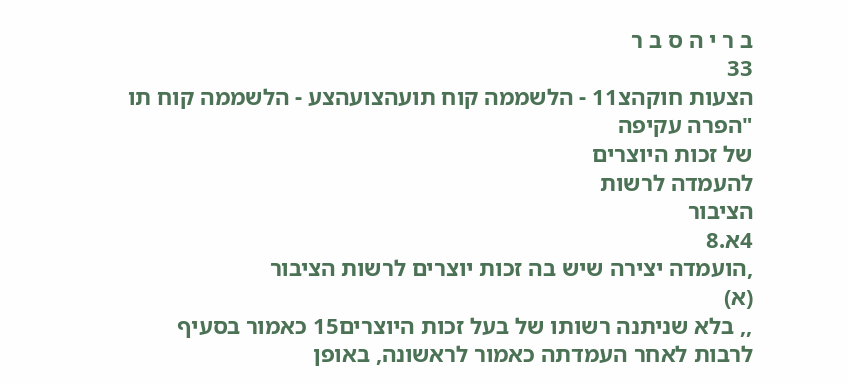ב ר י ה ס ב ר
33
הצעות חוקהצ11 - הלשממה קוח תועהצועהצע - הלשממה קוח תו
"הפרה עקיפה
של זכות היוצרים
להעמדה לרשות
הציבור
4א.8
,הועמדה יצירה שיש בה זכות יוצרים לרשות הציבור
(א)
,, בלא שניתנה רשותו של בעל זכות היוצרים15 כאמור בסעיף
לרבות לאחר העמדתה כאמור לראשונה, באופן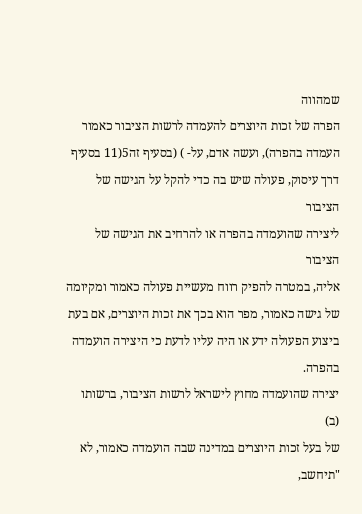שמהווה
הפרה של זכות היוצרים להעמדה לרשות הציבור כאמור
העמדה בהפרה), ועשה אדם, על- ) (בסעיף זה5(11 בסעיף
דרך עיסוק, פעולה שיש בה כדי להקל על הגישה של הציבור
ליצירה שהועמדה בהפרה או להרחיב את הגישה של הציבור
אליה, במטרה להפיק רווח מעשיית פעולה כאמור ומקיומה
של גישה כאמור, מפר הוא בכך את זכות היוצרים, אם בעת
ביצוע הפעולה ידע או היה עליו לדעת כי היצירה הועמדה
בהפרה.
יצירה שהועמדה מחוץ לישראל לרשות הציבור, ברשותו
(ב)
של בעל זכות היוצרים במדינה שבה הועמדה כאמור, לא
"תיחשב,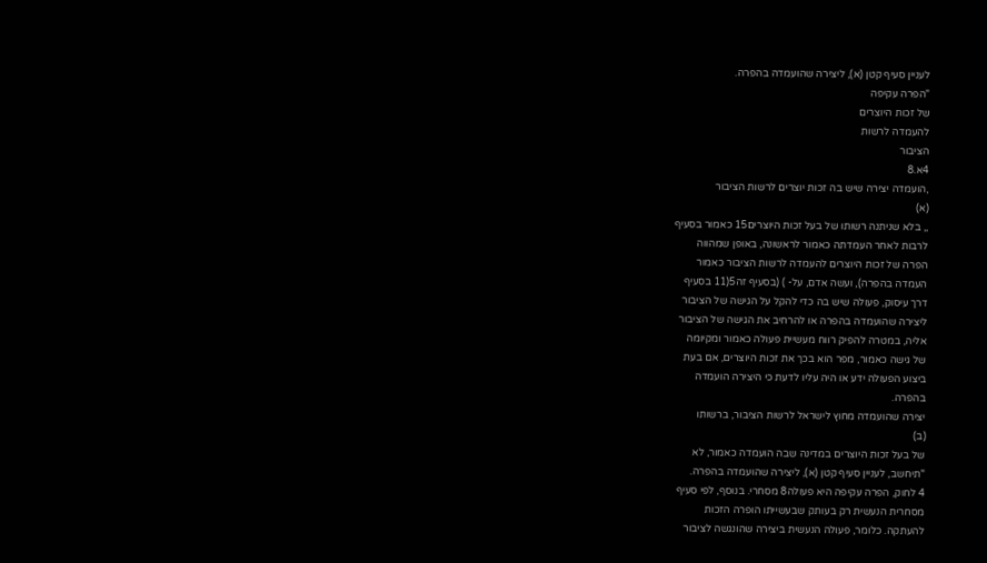לעניין סעיף קטן (א), ליצירה שהועמדה בהפרה.
"הפרה עקיפה
של זכות היוצרים
להעמדה לרשות
הציבור
4א.8
,הועמדה יצירה שיש בה זכות יוצרים לרשות הציבור
(א)
,, בלא שניתנה רשותו של בעל זכות היוצרים15 כאמור בסעיף
לרבות לאחר העמדתה כאמור לראשונה, באופן שמהווה
הפרה של זכות היוצרים להעמדה לרשות הציבור כאמור
העמדה בהפרה), ועשה אדם, על- ) (בסעיף זה5(11 בסעיף
דרך עיסוק, פעולה שיש בה כדי להקל על הגישה של הציבור
ליצירה שהועמדה בהפרה או להרחיב את הגישה של הציבור
אליה, במטרה להפיק רווח מעשיית פעולה כאמור ומקיומה
של גישה כאמור, מפר הוא בכך את זכות היוצרים, אם בעת
ביצוע הפעולה ידע או היה עליו לדעת כי היצירה הועמדה
בהפרה.
יצירה שהועמדה מחוץ לישראל לרשות הציבור, ברשותו
(ב)
של בעל זכות היוצרים במדינה שבה הועמדה כאמור, לא
"תיחשב, לעניין סעיף קטן (א), ליצירה שהועמדה בהפרה.
4 לחוק, הפרה עקיפה היא פעולה8 מסחרי. בנוסף, לפי סעיף
מסחרית הנעשית רק בעותק שבעשייתו הופרה הזכות
להעתקה. כלומר, פעולה הנעשית ביצירה שהונגשה לציבור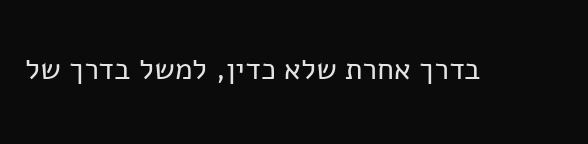בדרך אחרת שלא כדין, למשל בדרך של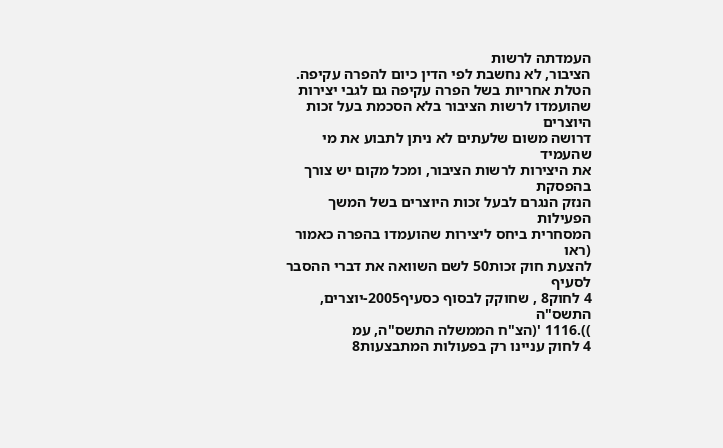העמדתה לרשות
הציבור, לא נחשבת לפי הדין כיום להפרה עקיפה.
הטלת אחריות בשל הפרה עקיפה גם לגבי יצירות
שהועמדו לרשות הציבור בלא הסכמת בעל זכות היוצרים
דרושה משום שלעתים לא ניתן לתבוע את מי שהעמיד
את היצירות לרשות הציבור, ומכל מקום יש צורך בהפסקת
הנזק הנגרם לבעל זכות היוצרים בשל המשך הפעילות
המסחרית ביחס ליצירות שהועמדו בהפרה כאמור (ראו
להצעת חוק זכות50 לשם השוואה את דברי ההסבר לסעיף
4 לחוק8 , שחוקק לבסוף כסעיף2005-יוצרים, התשס"ה
)).1116 '(הצ"ח הממשלה התשס"ה, עמ
4 לחוק עניינו רק בפעולות המתבצעות8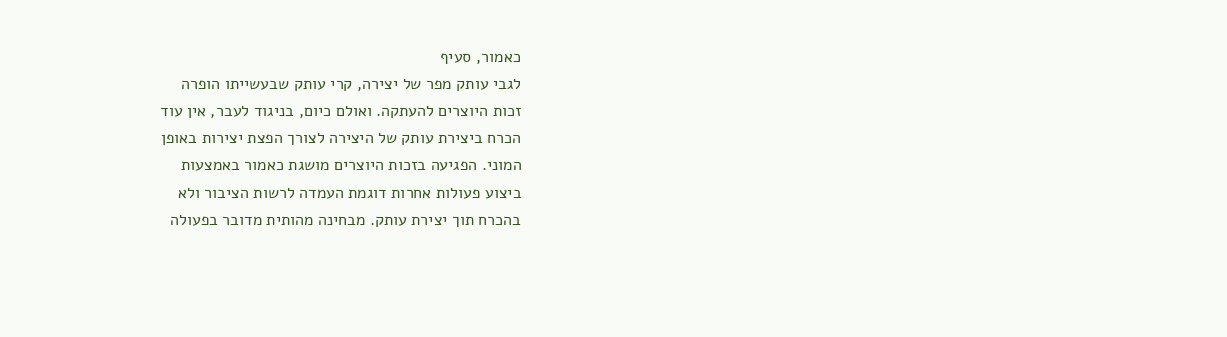כאמור, סעיף
לגבי עותק מפר של יצירה, קרי עותק שבעשייתו הופרה
זכות היוצרים להעתקה. ואולם כיום, בניגוד לעבר, אין עוד
הכרח ביצירת עותק של היצירה לצורך הפצת יצירות באופן
המוני. הפגיעה בזכות היוצרים מושגת כאמור באמצעות
ביצוע פעולות אחרות דוגמת העמדה לרשות הציבור ולא
בהכרח תוך יצירת עותק. מבחינה מהותית מדובר בפעולה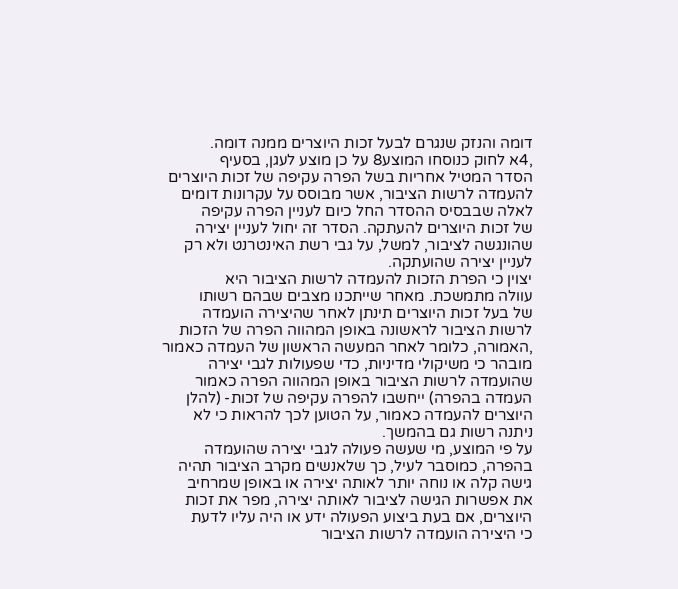דומה והנזק שנגרם לבעל זכות היוצרים ממנה דומה.
,4א לחוק כנוסחו המוצע8 על כן מוצע לעגן, בסעיף
הסדר המטיל אחריות בשל הפרה עקיפה של זכות היוצרים
להעמדה לרשות הציבור, אשר מבוסס על עקרונות דומים
לאלה שבבסיס ההסדר החל כיום לעניין הפרה עקיפה
של זכות היוצרים להעתקה. הסדר זה יחול לעניין יצירה
שהונגשה לציבור, למשל, על גבי רשת האינטרנט ולא רק
לעניין יצירה שהועתקה.
יצוין כי הפרת הזכות להעמדה לרשות הציבור היא
עוולה מתמשכת. מאחר שייתכנו מצבים שבהם רשותו
של בעל זכות היוצרים תינתן לאחר שהיצירה הועמדה
לרשות הציבור לראשונה באופן המהווה הפרה של הזכות
,האמורה, כלומר לאחר המעשה הראשון של העמדה כאמור
מובהר כי משיקולי מדיניות, כדי שפעולות לגבי יצירה
שהועמדה לרשות הציבור באופן המהווה הפרה כאמור
העמדה בהפרה) ייחשבו להפרה עקיפה של זכות- (להלן
היוצרים להעמדה כאמור, על הטוען לכך להראות כי לא
ניתנה רשות גם בהמשך.
על פי המוצע, מי שעשה פעולה לגבי יצירה שהועמדה
בהפרה, כמוסבר לעיל, כך שלאנשים מקרב הציבור תהיה
גישה קלה או נוחה יותר לאותה יצירה או באופן שמרחיב
את אפשרות הגישה לציבור לאותה יצירה, מפר את זכות
היוצרים, אם בעת ביצוע הפעולה ידע או היה עליו לדעת
כי היצירה הועמדה לרשות הציבור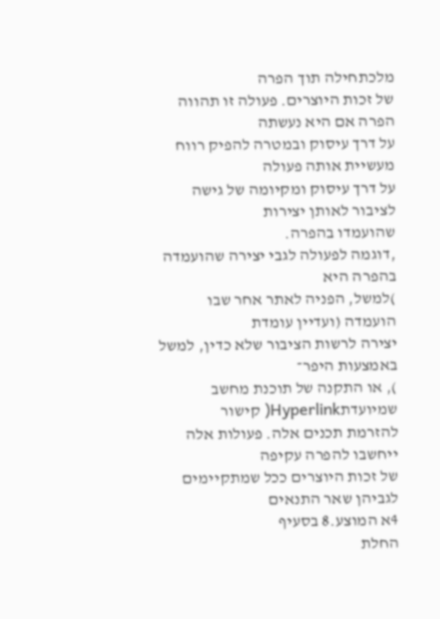מלכתחילה תוך הפרה
של זכות היוצרים. פעולה זו תהווה הפרה אם היא נעשתה
על דרך עיסוק ובמטרה להפיק רווח מעשיית אותה פעולה
על דרך עיסוק ומקיומה של גישה לציבור לאותן יצירות
שהועמדו בהפרה.
,דוגמה לפעולה לגבי יצירה שהועמדה בהפרה היא
)למשל, הפניה לאתר אחר שבו הועמדה (ועדיין עומדת
יצירה לרשות הציבור שלא כדין, למשל באמצעות היפר־
), או התקנה של תוכנת מחשב שמיועדתHyperlink( קישור
להזרמת תכנים אלה. פעולות אלה ייחשבו להפרה עקיפה
של זכות היוצרים ככל שמתקיימים לגביהן שאר התנאים
4א המוצע.8 בסעיף
החלת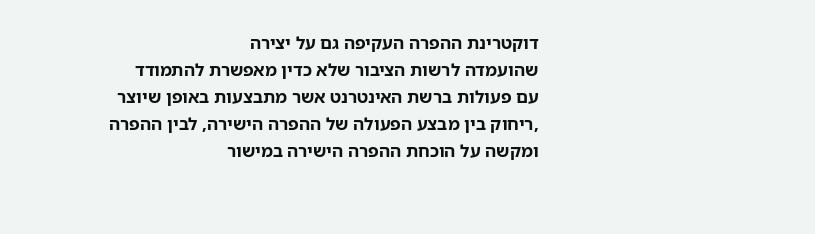דוקטרינת ההפרה העקיפה גם על יצירה
שהועמדה לרשות הציבור שלא כדין מאפשרת להתמודד
עם פעולות ברשת האינטרנט אשר מתבצעות באופן שיוצר
,ריחוק בין מבצע הפעולה של ההפרה הישירה, לבין ההפרה
ומקשה על הוכחת ההפרה הישירה במישור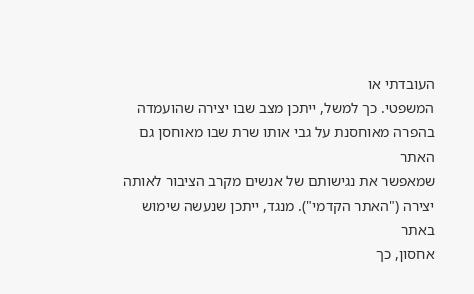העובדתי או
המשפטי. כך למשל, ייתכן מצב שבו יצירה שהועמדה
בהפרה מאוחסנת על גבי אותו שרת שבו מאוחסן גם האתר
שמאפשר את נגישותם של אנשים מקרב הציבור לאותה
יצירה ("האתר הקדמי"). מנגד, ייתכן שנעשה שימוש באתר
אחסון, כך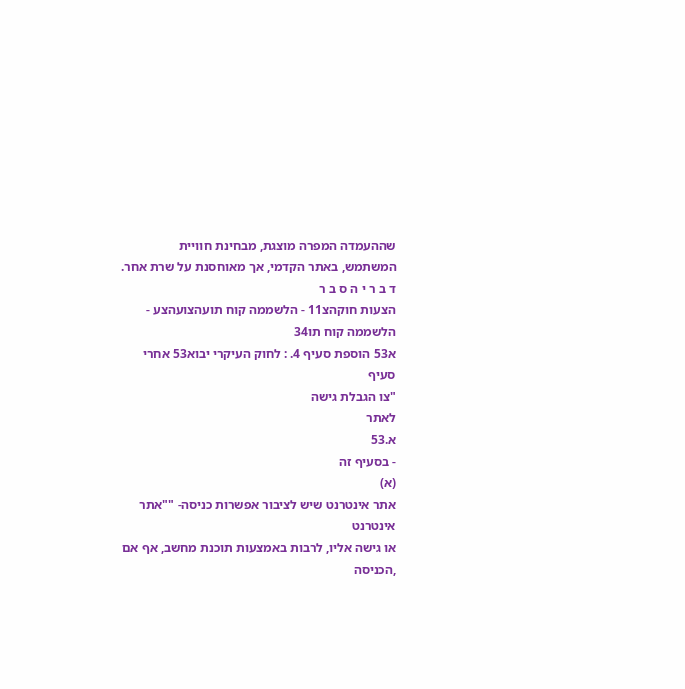שההעמדה המפרה מוצגת, מבחינת חוויית
המשתמש, באתר הקדמי, אך מאוחסנת על שרת אחר.
ד ב ר י ה ס ב ר
הצעות חוקהצ11 - הלשממה קוח תועהצועהצע - הלשממה קוח תו34
א53 הוספת סעיף 4. : לחוק העיקרי יבוא53 אחרי סעיף
"צו הגבלת גישה
לאתר
א.53
- בסעיף זה
(א)
אתר אינטרנט שיש לציבור אפשרות כניסה- ""אתר אינטרנט
או גישה אליו, לרבות באמצעות תוכנת מחשב, אף אם
,הכניסה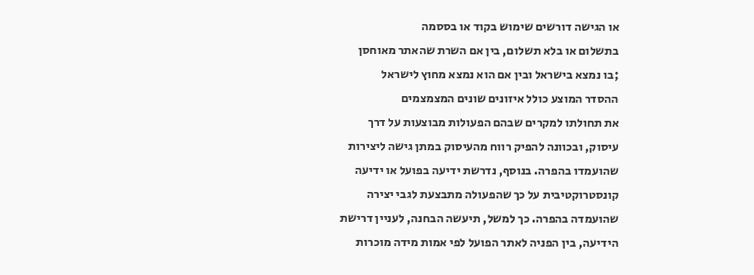או הגישה דורשים שימוש בקוד או בססמה
בתשלום או בלא תשלום, בין אם השרת שהאתר מאוחסן
;בו נמצא בישראל ובין אם הוא נמצא מחוץ לישראל
ההסדר המוצע כולל איזונים שונים המצמצמים
את תחולתו למקרים שבהם הפעולות מבוצעות על דרך
עיסוק, ובכוונה להפיק רווח מהעיסוק במתן גישה ליצירות
שהועמדו בהפרה. בנוסף, נדרשת ידיעה בפועל או ידיעה
קונסטרוקטיבית על כך שהפעולה מתבצעת לגבי יצירה
שהועמדה בהפרה. כך למשל, תיעשה הבחנה, לעניין דרישת
הידיעה, בין הפניה לאתר הפועל לפי אמות מידה מוכרות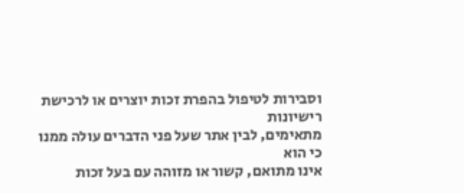וסבירות לטיפול בהפרת זכות יוצרים או לרכישת רישיונות
מתאימים, לבין אתר שעל פני הדברים עולה ממנו כי הוא
אינו מתואם, קשור או מזוהה עם בעל זכות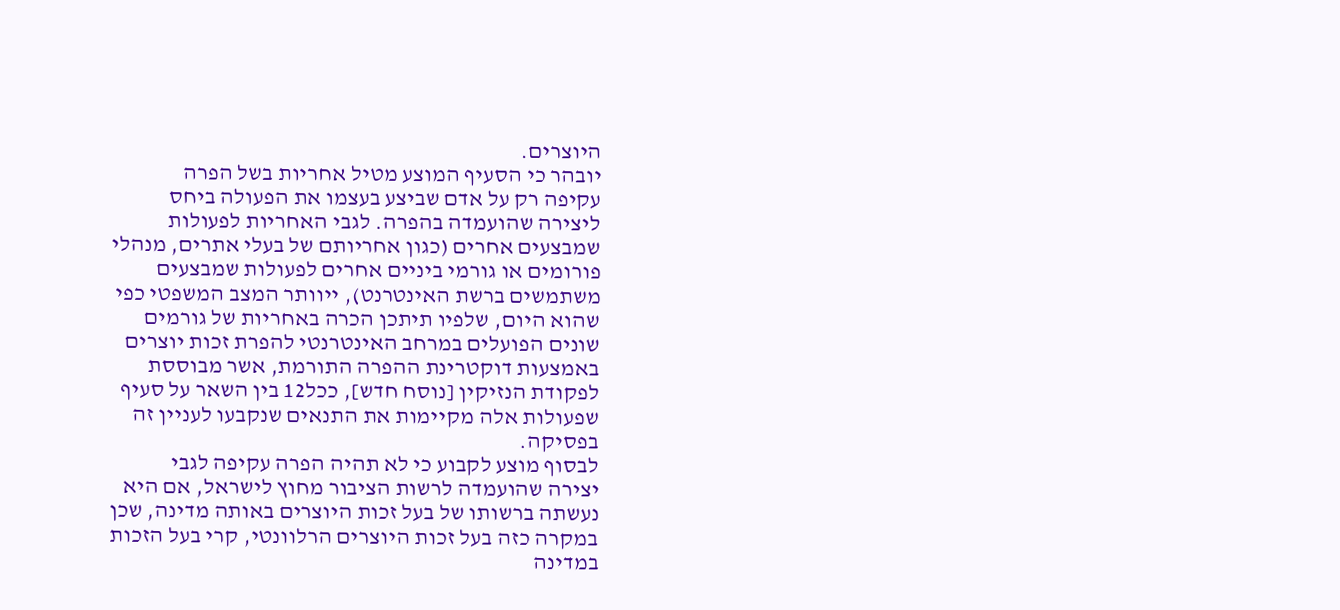היוצרים.
יובהר כי הסעיף המוצע מטיל אחריות בשל הפרה
עקיפה רק על אדם שביצע בעצמו את הפעולה ביחס
ליצירה שהועמדה בהפרה. לגבי האחריות לפעולות
שמבצעים אחרים (כגון אחריותם של בעלי אתרים, מנהלי
פורומים או גורמי ביניים אחרים לפעולות שמבצעים
משתמשים ברשת האינטרנט), ייוותר המצב המשפטי כפי
שהוא היום, שלפיו תיתכן הכרה באחריות של גורמים
שונים הפועלים במרחב האינטרנטי להפרת זכות יוצרים
באמצעות דוקטרינת ההפרה התורמת, אשר מבוססת
לפקודת הנזיקין [נוסח חדש], ככל12 בין השאר על סעיף
שפעולות אלה מקיימות את התנאים שנקבעו לעניין זה
בפסיקה.
לבסוף מוצע לקבוע כי לא תהיה הפרה עקיפה לגבי
יצירה שהועמדה לרשות הציבור מחוץ לישראל, אם היא
נעשתה ברשותו של בעל זכות היוצרים באותה מדינה, שכן
במקרה כזה בעל זכות היוצרים הרלוונטי, קרי בעל הזכות
במדינה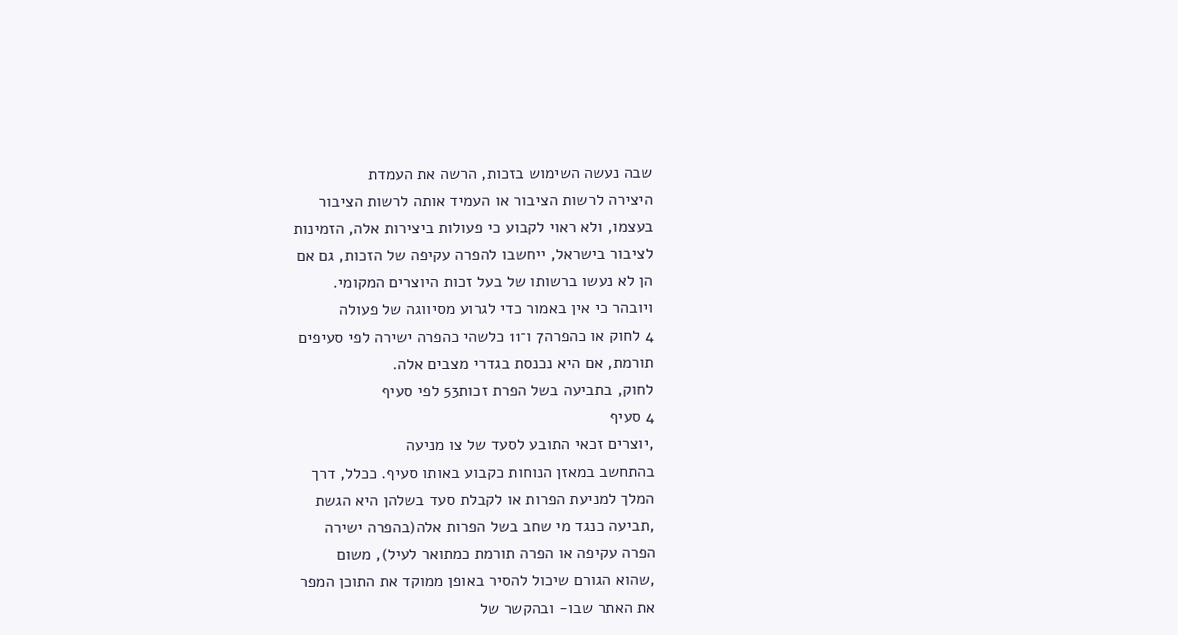שבה נעשה השימוש בזכות, הרשה את העמדת
היצירה לרשות הציבור או העמיד אותה לרשות הציבור
בעצמו, ולא ראוי לקבוע כי פעולות ביצירות אלה, הזמינות
לציבור בישראל, ייחשבו להפרה עקיפה של הזכות, גם אם
הן לא נעשו ברשותו של בעל זכות היוצרים המקומי.
ויובהר כי אין באמור כדי לגרוע מסיווגה של פעולה
4 לחוק או כהפרה7 ו־11 כלשהי כהפרה ישירה לפי סעיפים
תורמת, אם היא נכנסת בגדרי מצבים אלה.
לחוק, בתביעה בשל הפרת זכות53 לפי סעיף
4 סעיף
,יוצרים זכאי התובע לסעד של צו מניעה
בהתחשב במאזן הנוחות כקבוע באותו סעיף. ככלל, דרך
המלך למניעת הפרות או לקבלת סעד בשלהן היא הגשת
,תביעה כנגד מי שחב בשל הפרות אלה(בהפרה ישירה
הפרה עקיפה או הפרה תורמת כמתואר לעיל), משום
,שהוא הגורם שיכול להסיר באופן ממוקד את התוכן המפר
את האתר שבו- ובהקשר של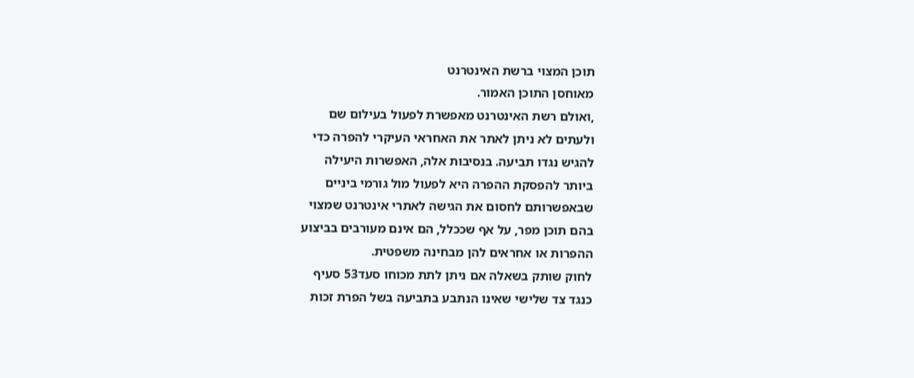תוכן המצוי ברשת האינטרנט
מאוחסן התוכן האמור.
,ואולם רשת האינטרנט מאפשרת לפעול בעילום שם
ולעתים לא ניתן לאתר את האחראי העיקרי להפרה כדי
להגיש נגדו תביעה. בנסיבות אלה, האפשרות היעילה
ביותר להפסקת ההפרה היא לפעול מול גורמי ביניים
שבאפשרותם לחסום את הגישה לאתרי אינטרנט שמצוי
בהם תוכן מפר, על אף שככלל, הם אינם מעורבים בביצוע
ההפרות או אחראים להן מבחינה משפטית.
לחוק שותק בשאלה אם ניתן לתת מכוחו סעד53 סעיף
כנגד צד שלישי שאינו הנתבע בתביעה בשל הפרת זכות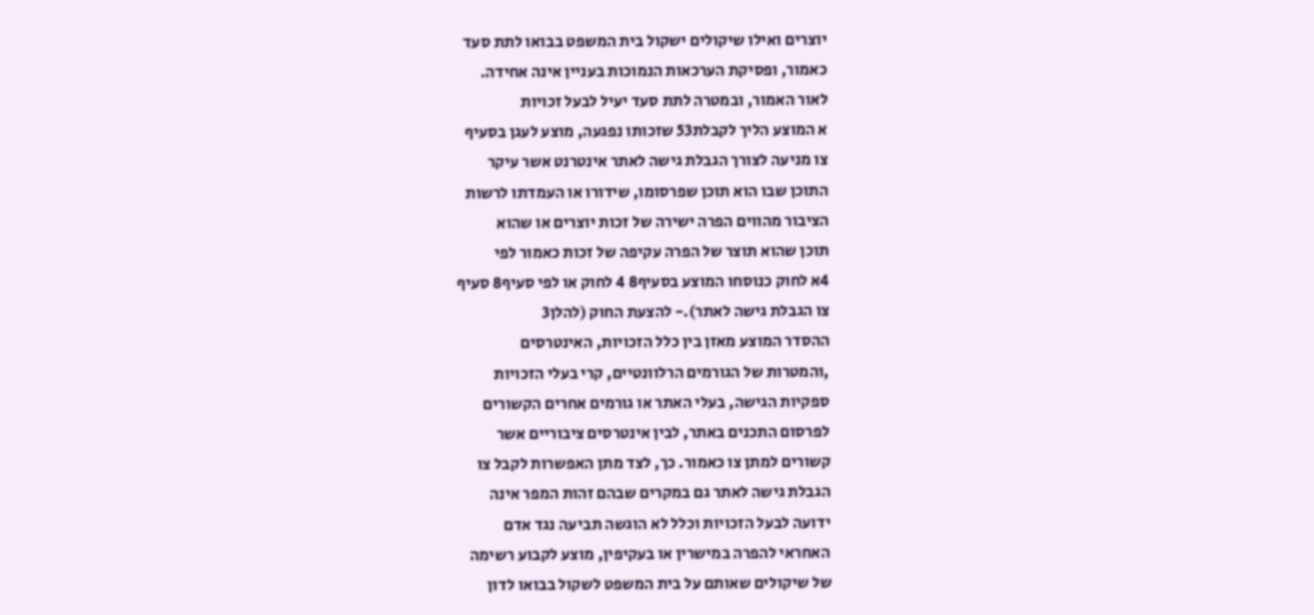יוצרים ואילו שיקולים ישקול בית המשפט בבואו לתת סעד
כאמור, ופסיקת הערכאות הנמוכות בעניין אינה אחידה.
לאור האמור, ובמטרה לתת סעד יעיל לבעל זכויות
א המוצע הליך לקבלת53 שזכותו נפגעה, מוצע לעגן בסעיף
צו מניעה לצורך הגבלת גישה לאתר אינטרנט אשר עיקר
התוכן שבו הוא תוכן שפרסומו, שידורו או העמדתו לרשות
הציבור מהווים הפרה ישירה של זכות יוצרים או שהוא
תוכן שהוא תוצר של הפרה עקיפה של זכות כאמור לפי
4א לחוק כנוסחו המוצע בסעיף8 4 לחוק או לפי סעיף8 סעיף
צו הגבלת גישה לאתר).- להצעת החוק (להלן3
ההסדר המוצע מאזן בין כלל הזכויות, האינטרסים
,והמטרות של הגורמים הרלוונטיים, קרי בעלי הזכויות
ספקיות הגישה, בעלי האתר או גורמים אחרים הקשורים
לפרסום התכנים באתר, לבין אינטרסים ציבוריים אשר
קשורים למתן צו כאמור. כך, לצד מתן האפשרות לקבל צו
הגבלת גישה לאתר גם במקרים שבהם זהות המפר אינה
ידועה לבעל הזכויות וכלל לא הוגשה תביעה נגד אדם
האחראי להפרה במישרין או בעקיפין, מוצע לקבוע רשימה
של שיקולים שאותם על בית המשפט לשקול בבואו לדון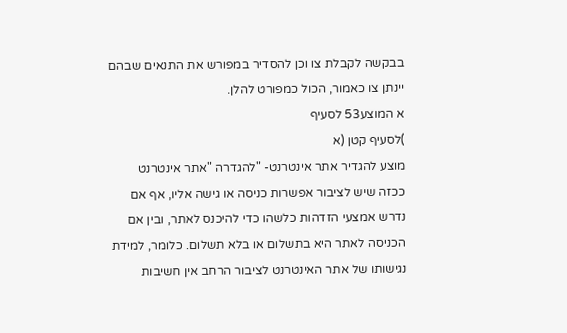בבקשה לקבלת צו וכן להסדיר במפורש את התנאים שבהם
יינתן צו כאמור, הכול כמפורט להלן.
א המוצע53 לסעיף
)לסעיף קטן (א
מוצע להגדיר אתר אינטרנט- "להגדרה "אתר אינטרנט
ככזה שיש לציבור אפשרות כניסה או גישה אליו, אף אם
נדרש אמצעי הזדהות כלשהו כדי להיכנס לאתר, ובין אם
הכניסה לאתר היא בתשלום או בלא תשלום. כלומר, למידת
נגישותו של אתר האינטרנט לציבור הרחב אין חשיבות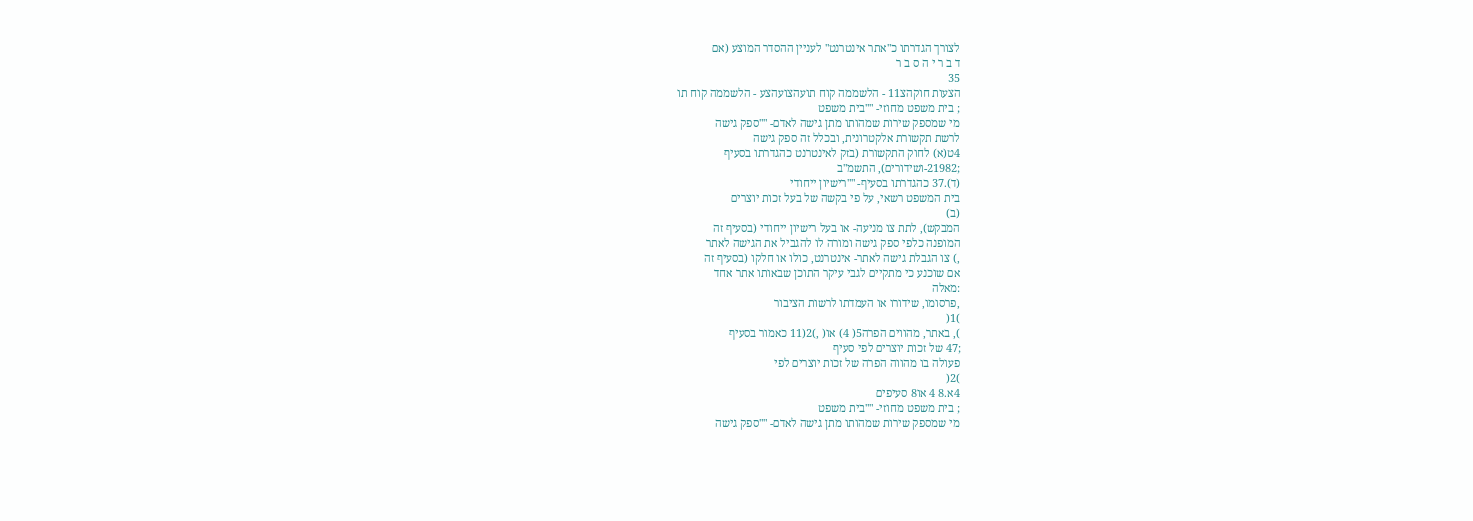לצורך הגדרתו כ"אתר אינטרנט" לעניין ההסדר המוצע (אם
ד ב ר י ה ס ב ר
35
הצעות חוקהצ11 - הלשממה קוח תועהצועהצע - הלשממה קוח תו
; בית משפט מחוזי- ""בית משפט
מי שמספק שירות שמהותו מתן גישה לאדם- ""ספק גישה
לרשת תקשורת אלקטרונית, ובכלל זה ספק גישה
4ט(א) לחוק התקשורת (בזק לאינטרנט כהגדרתו בסעיף
;21982-ושידורים), התשמ"ב
(ד).37 כהגדרתו בסעיף- ""רישיון ייחודי
בית המשפט רשאי, על פי בקשה של בעל זכות יוצרים
(ב)
המבקש), לתת צו מניעה- או בעל רישיון ייחודי (בסעיף זה
המופנה כלפי ספק גישה ומורה לו להגביל את הגישה לאתר
,) צו הגבלת גישה לאתר- אינטרנט, כולו או חלקו (בסעיף זה
אם שוכנע כי מתקיים לגבי עיקר התוכן שבאותו אתר אחד
:מאלה
,פרסומו, שידורו או העמדתו לרשות הציבור
)1(
), באתר, מהווים הפרה5( 4) או( ,)2(11 כאמור בסעיף
;47 של זכות יוצרים לפי סעיף
פעולה בו מהווה הפרה של זכות יוצרים לפי
)2(
4א.8 4 או8 סעיפים
; בית משפט מחוזי- ""בית משפט
מי שמספק שירות שמהותו מתן גישה לאדם- ""ספק גישה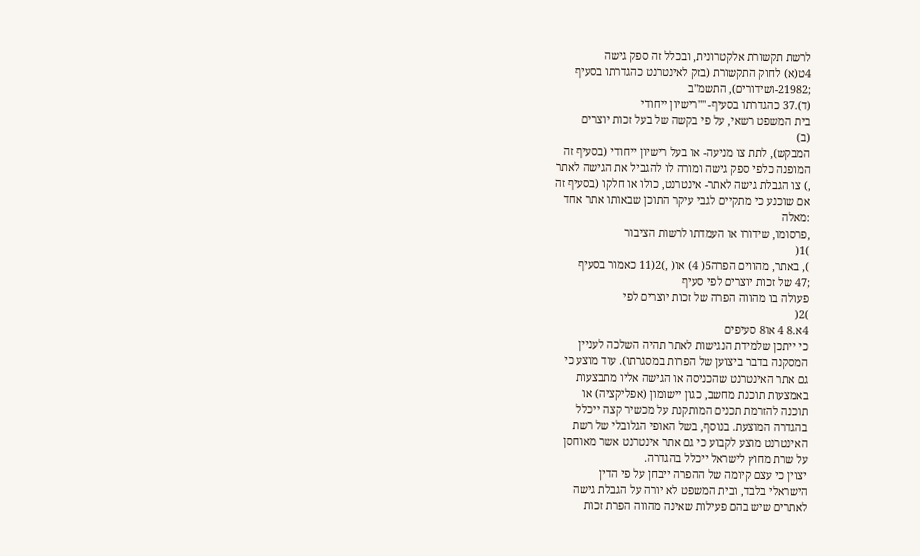לרשת תקשורת אלקטרונית, ובכלל זה ספק גישה
4ט(א) לחוק התקשורת (בזק לאינטרנט כהגדרתו בסעיף
;21982-ושידורים), התשמ"ב
(ד).37 כהגדרתו בסעיף- ""רישיון ייחודי
בית המשפט רשאי, על פי בקשה של בעל זכות יוצרים
(ב)
המבקש), לתת צו מניעה- או בעל רישיון ייחודי (בסעיף זה
המופנה כלפי ספק גישה ומורה לו להגביל את הגישה לאתר
,) צו הגבלת גישה לאתר- אינטרנט, כולו או חלקו (בסעיף זה
אם שוכנע כי מתקיים לגבי עיקר התוכן שבאותו אתר אחד
:מאלה
,פרסומו, שידורו או העמדתו לרשות הציבור
)1(
), באתר, מהווים הפרה5( 4) או( ,)2(11 כאמור בסעיף
;47 של זכות יוצרים לפי סעיף
פעולה בו מהווה הפרה של זכות יוצרים לפי
)2(
4א.8 4 או8 סעיפים
כי ייתכן שלמידת הנגישות לאתר תהיה השלכה לעניין
המסקנה בדבר ביצוען של הפרות במסגרתו). עוד מוצע כי
גם אתר האינטרנט שהכניסה או הגישה אליו מתבצעות
באמצעות תוכנת מחשב, כגון יישומון (אפליקציה) או
תוכנה להזרמת תכנים המותקנת על מכשיר קצה ייכלל
בהגדרה המוצעת. בנוסף, בשל האופי הגלובלי של רשת
האינטרנט מוצע לקבוע כי גם אתר אינטרנט אשר מאוחסן
על שרת מחוץ לישראל ייכלל בהגדרה.
יצוין כי עצם קיומה של ההפרה ייבחן על פי הדין
הישראלי בלבד, ובית המשפט לא יורה על הגבלת גישה
לאתרים שיש בהם פעילות שאינה מהווה הפרת זכות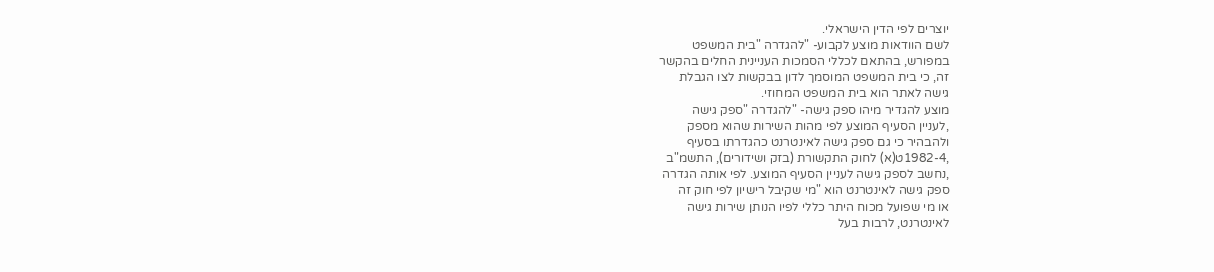יוצרים לפי הדין הישראלי.
לשם הוודאות מוצע לקבוע- "להגדרה "בית המשפט
במפורש, בהתאם לכללי הסמכות העניינית החלים בהקשר
זה, כי בית המשפט המוסמך לדון בבקשות לצו הגבלת
גישה לאתר הוא בית המשפט המחוזי.
מוצע להגדיר מיהו ספק גישה- "להגדרה "ספק גישה
,לעניין הסעיף המוצע לפי מהות השירות שהוא מספק
ולהבהיר כי גם ספק גישה לאינטרנט כהגדרתו בסעיף
,1982-4ט(א) לחוק התקשורת (בזק ושידורים), התשמ"ב
,נחשב לספק גישה לעניין הסעיף המוצע. לפי אותה הגדרה
ספק גישה לאינטרנט הוא "מי שקיבל רישיון לפי חוק זה
או מי שפועל מכוח היתר כללי לפיו הנותן שירות גישה
לאינטרנט, לרבות בעל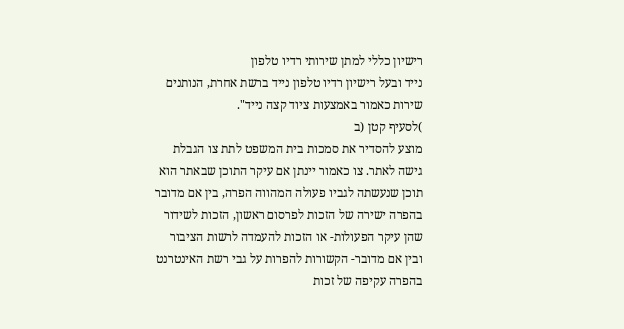רישיון כללי למתן שירותי רדיו טלפון
נייד ובעל רישיון רדיו טלפון נייד ברשת אחרת, הנותנים
שירות כאמור באמצעות ציוד קצה נייד".
)לסעיף קטן (ב
מוצע להסדיר את סמכות בית המשפט לתת צו הגבלת
גישה לאתר. צו כאמור יינתן אם עיקר התוכן שבאתר הוא
תוכן שנעשתה לגביו פעולה המהווה הפרה, בין אם מדובר
בהפרה ישירה של הזכות לפרסום ראשון, הזכות לשידור
שהן עיקר הפעולות- או הזכות להעמדה לרשות הציבור
ובין אם מדובר- הקשורות להפרות על גבי רשת האינטרנט
בהפרה עקיפה של זכות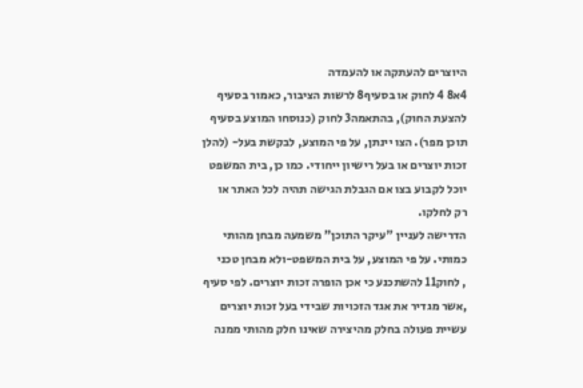היוצרים להעתקה או להעמדה
4א8 4 לחוק או בסעיף8 לרשות הציבור, כאמור בסעיף
להצעת החוק), בהתאמה3 לחוק (כנוסחו המוצע בסעיף
תוכן מפר). הצו יינתן, על פי המוצע, לבקשת בעל- (להלן
זכות יוצרים או בעל רישיון ייחודי. כמו כן, בית המשפט
יוכל לקבוע בצו אם הגבלת הגישה תהיה לכל האתר או
רק לחלקו.
הדרישה לעניין "עיקר התוכן" משמעה מבחן מהותי
כמותי. על פי המוצע, על בית המשפט-ולא מבחן טכני
, לחוק11 להשתכנע כי אכן הופרה זכות יוצרים. לפי סעיף
,אשר מגדיר את אגד הזכויות שבידי בעל זכות יוצרים
עשיית פעולה בחלק מהיצירה שאינו חלק מהותי ממנה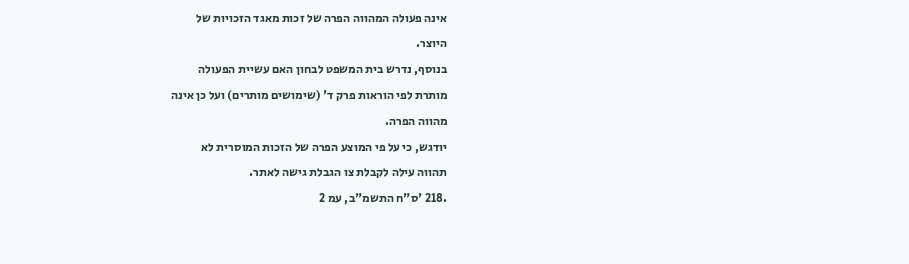אינה פעולה המהווה הפרה של זכות מאגד הזכויות של
היוצר.
בנוסף, נדרש בית המשפט לבחון האם עשיית הפעולה
מותרת לפי הוראות פרק ד' (שימושים מותרים) ועל כן אינה
מהווה הפרה.
יודגש, כי על פי המוצע הפרה של הזכות המוסרית לא
תהווה עילה לקבלת צו הגבלת גישה לאתר.
.218 'ס"ח התשמ"ב, עמ 2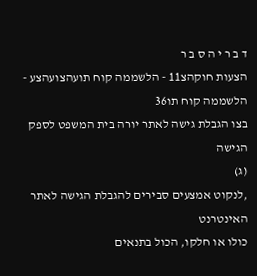ד ב ר י ה ס ב ר
הצעות חוקהצ11 - הלשממה קוח תועהצועהצע - הלשממה קוח תו36
בצו הגבלת גישה לאתר יורה בית המשפט לספק הגישה
(ג)
,לנקוט אמצעים סבירים להגבלת הגישה לאתר האינטרנט
כולו או חלקו, הכול בתנאים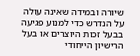שיורה ובמידה שאינה עולה
על הנדרש כדי למנוע פגיעה בבעל זכות היוצרים או בעל
הרישיון הייחודי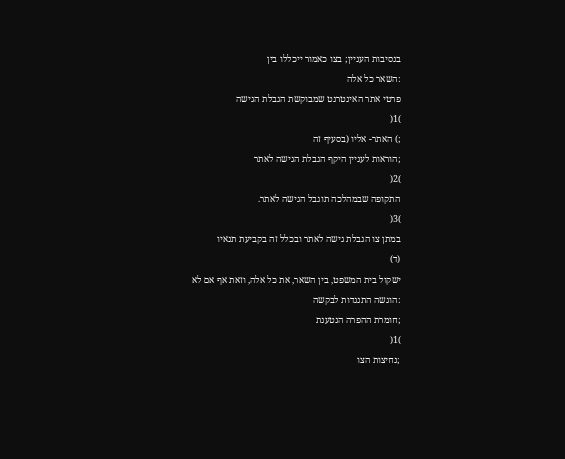בנסיבות העניין; בצו כאמור ייכללו בין
:השאר כל אלה
פרטי אתר האינטרנט שמבוקשת הגבלת הגישה
)1(
;) האתר- אליו (בסעיף זה
;הוראות לעניין היקף הגבלת הגישה לאתר
)2(
התקופה שבמהלכה תוגבל הגישה לאתר.
)3(
במתן צו הגבלת גישה לאתר ובכלל זה בקביעת תנאיו
(ד)
ישקול בית המשפט, בין השאר, את כל אלה, וזאת אף אם לא
:הוגשה התנגדות לבקשה
;חומרת ההפרה הנטענת
)1(
;נחיצות הצו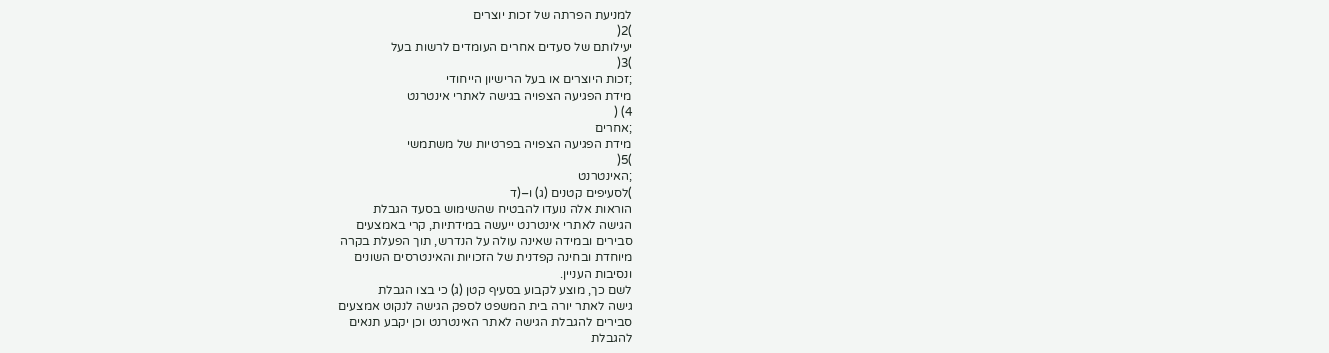למניעת הפרתה של זכות יוצרים
)2(
יעילותם של סעדים אחרים העומדים לרשות בעל
)3(
;זכות היוצרים או בעל הרישיון הייחודי
מידת הפגיעה הצפויה בגישה לאתרי אינטרנט
4) (
;אחרים
מידת הפגיעה הצפויה בפרטיות של משתמשי
)5(
;האינטרנט
)לסעיפים קטנים (ג) ו–(ד
הוראות אלה נועדו להבטיח שהשימוש בסעד הגבלת
הגישה לאתרי אינטרנט ייעשה במידתיות, קרי באמצעים
סבירים ובמידה שאינה עולה על הנדרש, תוך הפעלת בקרה
מיוחדת ובחינה קפדנית של הזכויות והאינטרסים השונים
ונסיבות העניין.
לשם כך, מוצע לקבוע בסעיף קטן (ג) כי בצו הגבלת
גישה לאתר יורה בית המשפט לספק הגישה לנקוט אמצעים
סבירים להגבלת הגישה לאתר האינטרנט וכן יקבע תנאים
להגבלת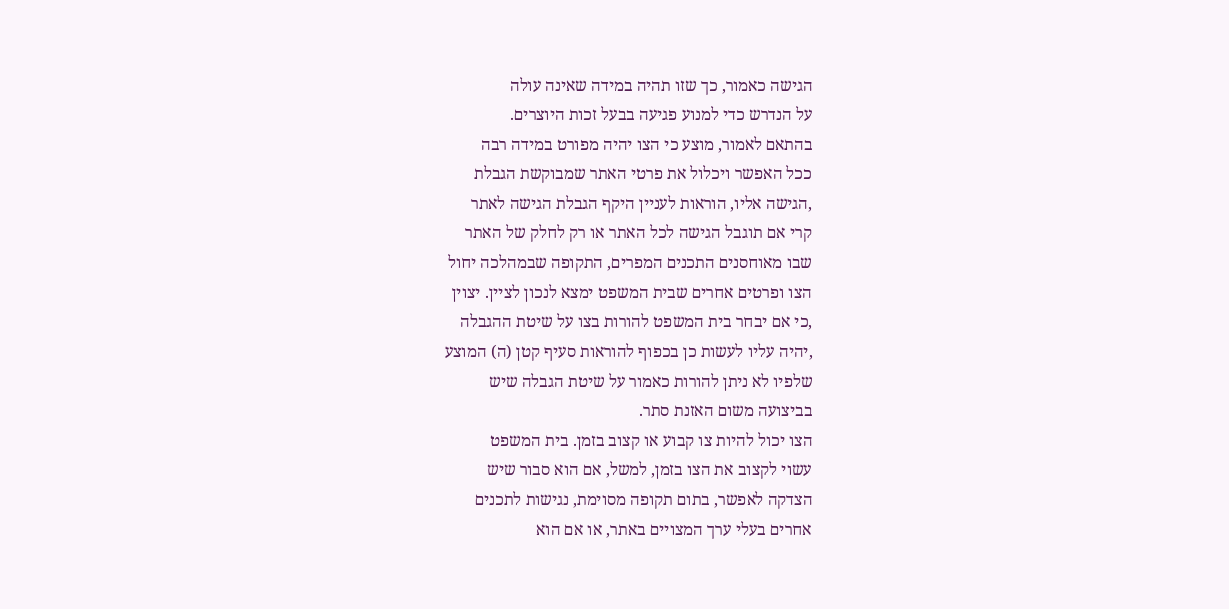הגישה כאמור, כך שזו תהיה במידה שאינה עולה
על הנדרש כדי למנוע פגיעה בבעל זכות היוצרים.
בהתאם לאמור, מוצע כי הצו יהיה מפורט במידה רבה
ככל האפשר ויכלול את פרטי האתר שמבוקשת הגבלת
,הגישה אליו, הוראות לעניין היקף הגבלת הגישה לאתר
קרי אם תוגבל הגישה לכל האתר או רק לחלק של האתר
שבו מאוחסנים התכנים המפרים, התקופה שבמהלכה יחול
הצו ופרטים אחרים שבית המשפט ימצא לנכון לציין. יצוין
,כי אם יבחר בית המשפט להורות בצו על שיטת ההגבלה
,יהיה עליו לעשות כן בכפוף להוראות סעיף קטן (ה) המוצע
שלפיו לא ניתן להורות כאמור על שיטת הגבלה שיש
בביצועה משום האזנת סתר.
הצו יכול להיות צו קבוע או קצוב בזמן. בית המשפט
עשוי לקצוב את הצו בזמן, למשל, אם הוא סבור שיש
הצדקה לאפשר, בתום תקופה מסוימת, נגישות לתכנים
אחרים בעלי ערך המצויים באתר, או אם הוא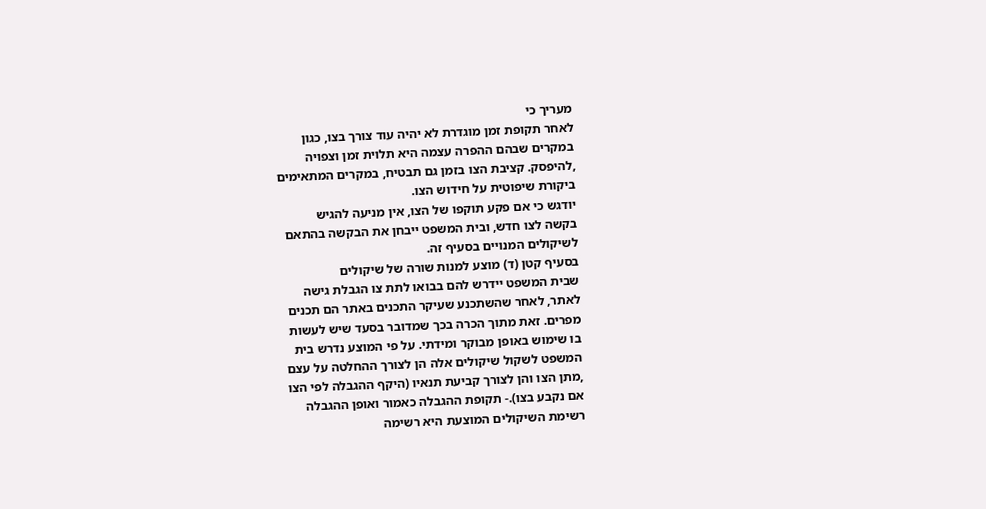מעריך כי
לאחר תקופת זמן מוגדרת לא יהיה עוד צורך בצו, כגון
במקרים שבהם ההפרה עצמה היא תלוית זמן וצפויה
,להיפסק. קציבת הצו בזמן גם תבטיח, במקרים המתאימים
ביקורת שיפוטית על חידוש הצו.
יודגש כי אם פקע תוקפו של הצו, אין מניעה להגיש
בקשה לצו חדש, ובית המשפט ייבחן את הבקשה בהתאם
לשיקולים המנויים בסעיף זה.
בסעיף קטן (ד) מוצע למנות שורה של שיקולים
שבית המשפט יידרש להם בבואו לתת צו הגבלת גישה
לאתר, לאחר שהשתכנע שעיקר התכנים באתר הם תכנים
מפרים. זאת מתוך הכרה בכך שמדובר בסעד שיש לעשות
בו שימוש באופן מבוקר ומידתי. על פי המוצע נדרש בית
המשפט לשקול שיקולים אלה הן לצורך ההחלטה על עצם
,מתן הצו והן לצורך קביעת תנאיו (היקף ההגבלה לפי הצו
אם נקבע בצו).- תקופת ההגבלה כאמור ואופן ההגבלה
רשימת השיקולים המוצעת היא רשימה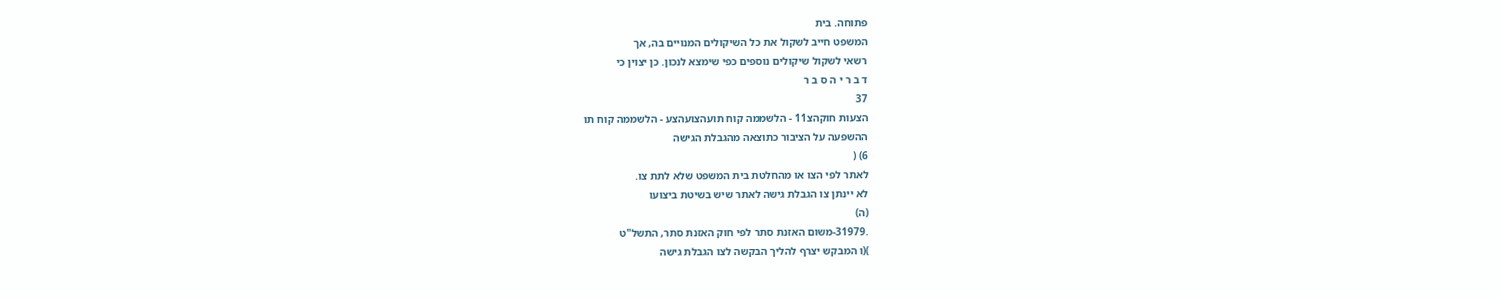פתוחה. בית
המשפט חייב לשקול את כל השיקולים המנויים בה, אך
רשאי לשקול שיקולים נוספים כפי שימצא לנכון. כן יצוין כי
ד ב ר י ה ס ב ר
37
הצעות חוקהצ11 - הלשממה קוח תועהצועהצע - הלשממה קוח תו
ההשפעה על הציבור כתוצאה מהגבלת הגישה
6) (
לאתר לפי הצו או מהחלטת בית המשפט שלא לתת צו.
לא יינתן צו הגבלת גישה לאתר שיש בשיטת ביצועו
(ה)
.31979-משום האזנת סתר לפי חוק האזנת סתר, התשל"ט
)(ו המבקש יצרף להליך הבקשה לצו הגבלת גישה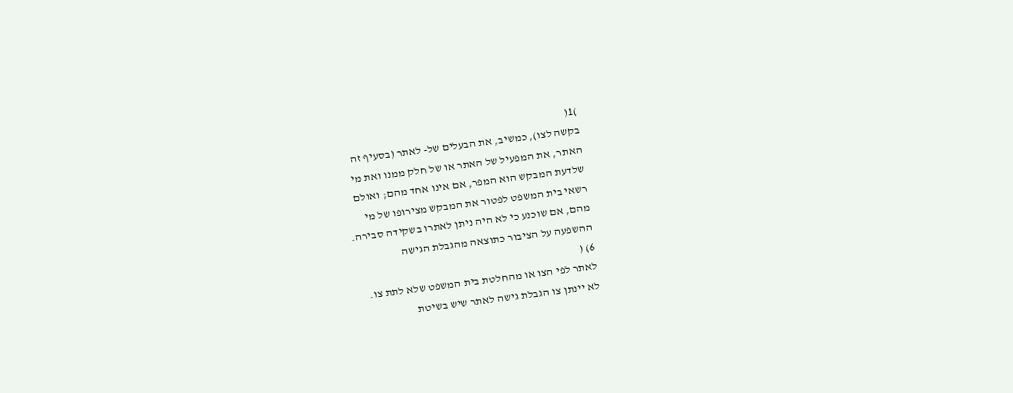)1(
בקשה לצו), כמשיב, את הבעלים של- לאתר (בסעיף זה
האתר, את המפעיל של האתר או של חלק ממנו ואת מי
שלדעת המבקש הוא המפר, אם אינו אחד מהם; ואולם
רשאי בית המשפט לפטור את המבקש מצירופו של מי
מהם, אם שוכנע כי לא היה ניתן לאתרו בשקידה סבירה.
ההשפעה על הציבור כתוצאה מהגבלת הגישה
6) (
לאתר לפי הצו או מהחלטת בית המשפט שלא לתת צו.
לא יינתן צו הגבלת גישה לאתר שיש בשיטת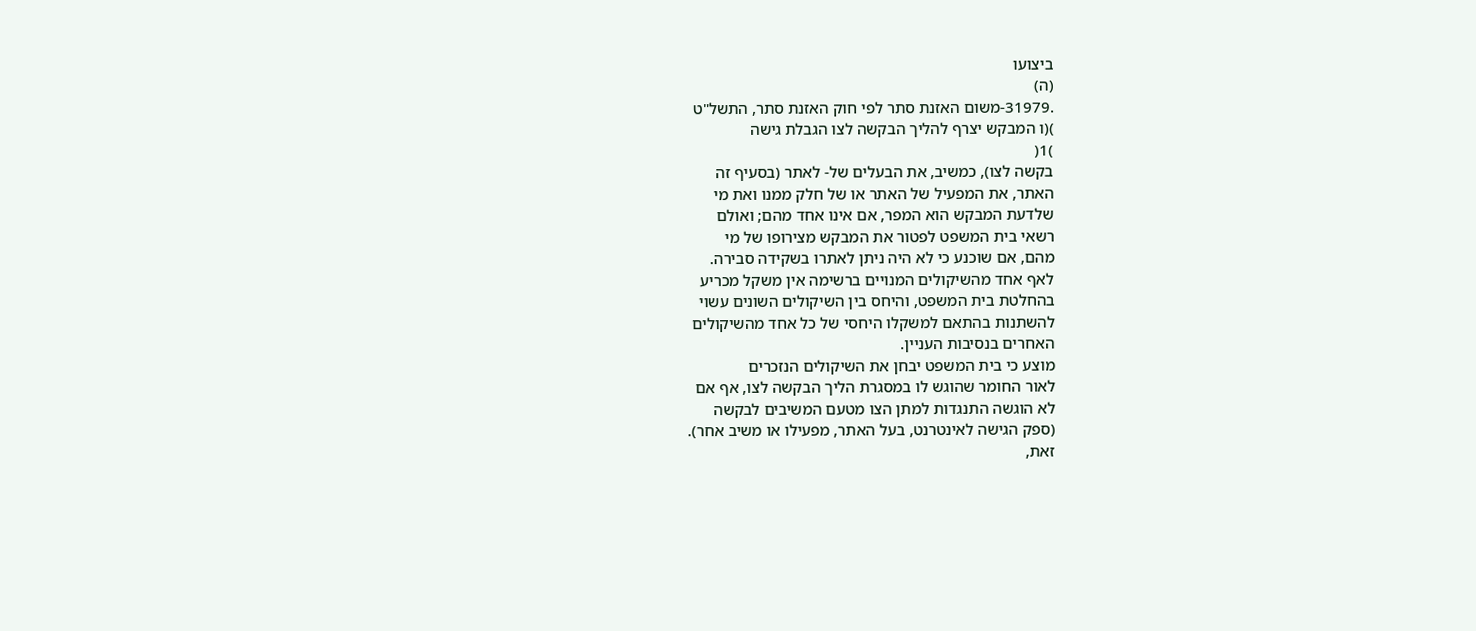ביצועו
(ה)
.31979-משום האזנת סתר לפי חוק האזנת סתר, התשל"ט
)(ו המבקש יצרף להליך הבקשה לצו הגבלת גישה
)1(
בקשה לצו), כמשיב, את הבעלים של- לאתר (בסעיף זה
האתר, את המפעיל של האתר או של חלק ממנו ואת מי
שלדעת המבקש הוא המפר, אם אינו אחד מהם; ואולם
רשאי בית המשפט לפטור את המבקש מצירופו של מי
מהם, אם שוכנע כי לא היה ניתן לאתרו בשקידה סבירה.
לאף אחד מהשיקולים המנויים ברשימה אין משקל מכריע
בהחלטת בית המשפט, והיחס בין השיקולים השונים עשוי
להשתנות בהתאם למשקלו היחסי של כל אחד מהשיקולים
האחרים בנסיבות העניין.
מוצע כי בית המשפט יבחן את השיקולים הנזכרים
לאור החומר שהוגש לו במסגרת הליך הבקשה לצו, אף אם
לא הוגשה התנגדות למתן הצו מטעם המשיבים לבקשה
(ספק הגישה לאינטרנט, בעל האתר, מפעילו או משיב אחר).
זאת,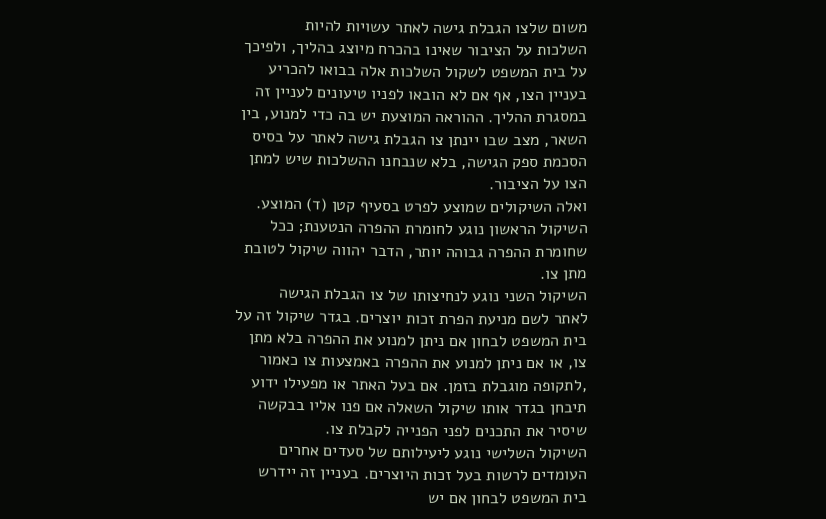משום שלצו הגבלת גישה לאתר עשויות להיות
השלכות על הציבור שאינו בהכרח מיוצג בהליך, ולפיכך
על בית המשפט לשקול השלכות אלה בבואו להכריע
בעניין הצו, אף אם לא הובאו לפניו טיעונים לעניין זה
במסגרת ההליך. ההוראה המוצעת יש בה כדי למנוע, בין
השאר, מצב שבו יינתן צו הגבלת גישה לאתר על בסיס
הסכמת ספק הגישה, בלא שנבחנו ההשלכות שיש למתן
הצו על הציבור.
ואלה השיקולים שמוצע לפרט בסעיף קטן (ד) המוצע.
השיקול הראשון נוגע לחומרת ההפרה הנטענת; ככל
שחומרת ההפרה גבוהה יותר, הדבר יהווה שיקול לטובת
מתן צו.
השיקול השני נוגע לנחיצותו של צו הגבלת הגישה
לאתר לשם מניעת הפרת זכות יוצרים. בגדר שיקול זה על
בית המשפט לבחון אם ניתן למנוע את ההפרה בלא מתן
צו, או אם ניתן למנוע את ההפרה באמצעות צו כאמור
,לתקופה מוגבלת בזמן. אם בעל האתר או מפעילו ידוע
תיבחן בגדר אותו שיקול השאלה אם פנו אליו בבקשה
שיסיר את התכנים לפני הפנייה לקבלת צו.
השיקול השלישי נוגע ליעילותם של סעדים אחרים
העומדים לרשות בעל זכות היוצרים. בעניין זה יידרש
בית המשפט לבחון אם יש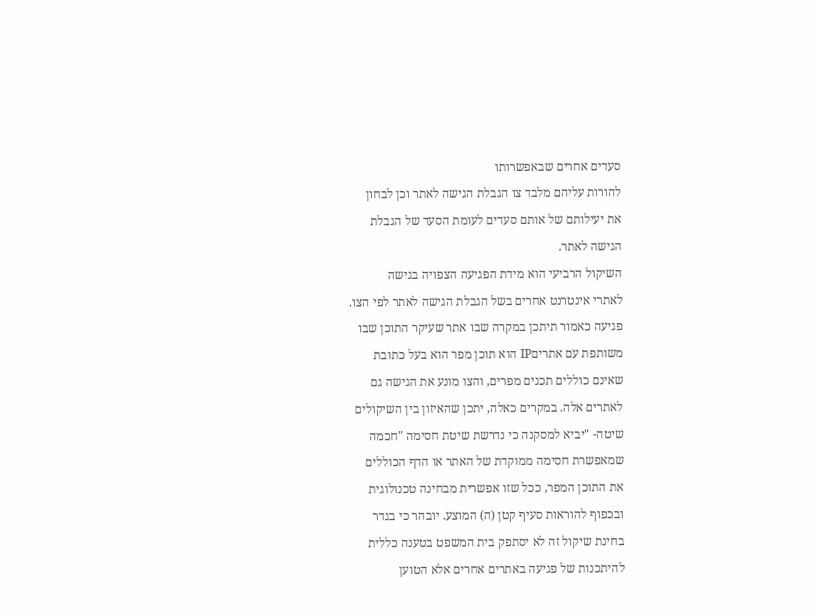סעדים אחרים שבאפשרותו
להורות עליהם מלבד צו הגבלת הגישה לאתר וכן לבחון
את יעילותם של אותם סעדים לעומת הסעד של הגבלת
הגישה לאתר.
השיקול הרביעי הוא מידת הפגיעה הצפויה בגישה
לאתרי אינטרנט אחרים בשל הגבלת הגישה לאתר לפי הצו.
פגיעה כאמור תיתכן במקרה שבו אתר שעיקר התוכן שבו
משותפת עם אתריםIP הוא תוכן מפר הוא בעל כתובת
שאינם כוללים תכנים מפרים, והצו מונע את הגישה גם
לאתרים אלה. במקרים כאלה, יתכן שהאיזון בין השיקולים
שיטה- "יביא למסקנה כי נדרשת שיטת חסימה "חכמה
שמאפשרת חסימה ממוקדת של האתר או הדף הכוללים
את התוכן המפר, ככל שזו אפשרית מבחינה טכנולוגית
ובכפוף להוראות סעיף קטן (ה) המוצע. יובהר כי בגדר
בחינת שיקול זה לא יסתפק בית המשפט בטענה כללית
להיתכנות של פגיעה באתרים אחרים אלא הטוען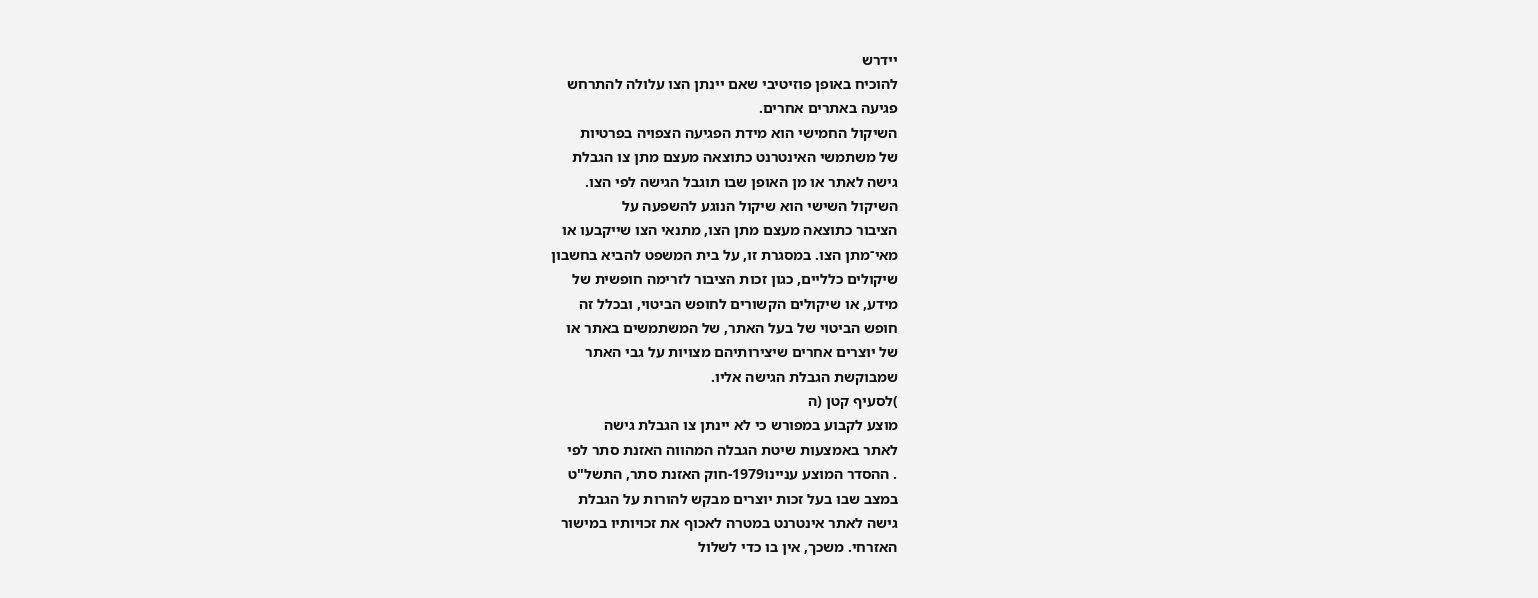יידרש
להוכיח באופן פוזיטיבי שאם יינתן הצו עלולה להתרחש
פגיעה באתרים אחרים.
השיקול החמישי הוא מידת הפגיעה הצפויה בפרטיות
של משתמשי האינטרנט כתוצאה מעצם מתן צו הגבלת
גישה לאתר או מן האופן שבו תוגבל הגישה לפי הצו.
השיקול השישי הוא שיקול הנוגע להשפעה על
הציבור כתוצאה מעצם מתן הצו, מתנאי הצו שייקבעו או
מאי־מתן הצו. במסגרת זו, על בית המשפט להביא בחשבון
שיקולים כלליים, כגון זכות הציבור לזרימה חופשית של
מידע, או שיקולים הקשורים לחופש הביטוי, ובכלל זה
חופש הביטוי של בעל האתר, של המשתמשים באתר או
של יוצרים אחרים שיצירותיהם מצויות על גבי האתר
שמבוקשת הגבלת הגישה אליו.
)לסעיף קטן (ה
מוצע לקבוע במפורש כי לא יינתן צו הגבלת גישה
לאתר באמצעות שיטת הגבלה המהווה האזנת סתר לפי
. ההסדר המוצע עניינו1979-חוק האזנת סתר, התשל"ט
במצב שבו בעל זכות יוצרים מבקש להורות על הגבלת
גישה לאתר אינטרנט במטרה לאכוף את זכויותיו במישור
האזרחי. משכך, אין בו כדי לשלול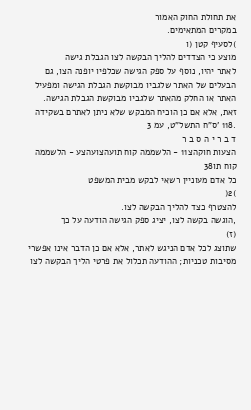את תחולת החוק האמור
במקרים המתאימים.
)לסעיף קטן (ו
מוצע כי הצדדים להליך הבקשה לצו הגבלת גישה
לאתר יהיו, נוסף על ספק הגישה שכלפיו יופנה הצו, גם
הבעלים של האתר שלגביו מבוקשת הגבלת הגישה ומפעיל
האתר או החלק מהאתר שלגביו מבוקשת הגבלת הגישה.
זאת, אלא אם כן הוכיח המבקש שלא ניתן לאתרם בשקידה
.118 'ס"ח התשל"ט, עמ 3
ד ב ר י ה ס ב ר
הצעות חוקהצ11 - הלשממה קוח תועהצועהצע - הלשממה קוח תו38
כל אדם מעוניין רשאי לבקש מבית המשפט
)2(
להצטרף כצד להליך הבקשה לצו.
,הוגשה בקשה לצו, יציג ספק הגישה הודעה על כך
(ז)
שתוצג לכל אדם הניגש לאתר, אלא אם כן הדבר אינו אפשרי
מסיבות טכניות; ההודעה תכלול את פרטי הליך הבקשה לצו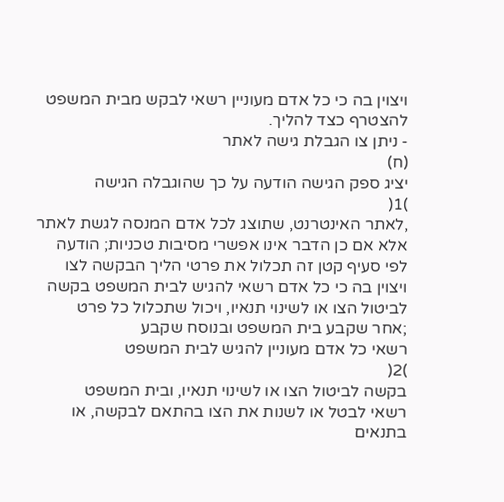ויצוין בה כי כל אדם מעוניין רשאי לבקש מבית המשפט
להצטרף כצד להליך.
- ניתן צו הגבלת גישה לאתר
(ח)
יציג ספק הגישה הודעה על כך שהוגבלה הגישה
)1(
,לאתר האינטרנט, שתוצג לכל אדם המנסה לגשת לאתר
אלא אם כן הדבר אינו אפשרי מסיבות טכניות; הודעה
לפי סעיף קטן זה תכלול את פרטי הליך הבקשה לצו
ויצוין בה כי כל אדם רשאי להגיש לבית המשפט בקשה
לביטול הצו או לשינוי תנאיו, ויכול שתכלול כל פרט
;אחר שקבע בית המשפט ובנוסח שקבע
רשאי כל אדם מעוניין להגיש לבית המשפט
)2(
בקשה לביטול הצו או לשינוי תנאיו, ובית המשפט
רשאי לבטל או לשנות את הצו בהתאם לבקשה, או
בתנאים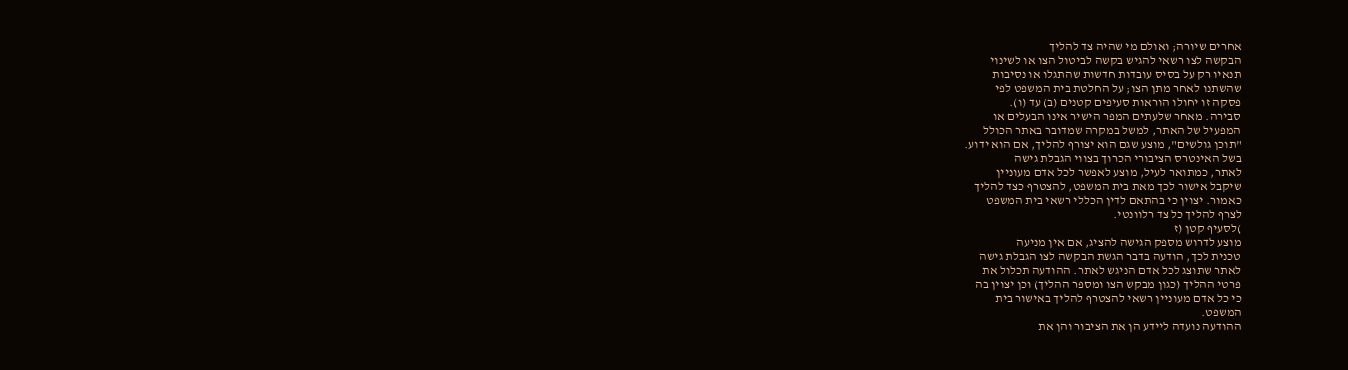אחרים שיורה; ואולם מי שהיה צד להליך
הבקשה לצו רשאי להגיש בקשה לביטול הצו או לשינוי
תנאיו רק על בסיס עובדות חדשות שהתגלו או נסיבות
שהשתנו לאחר מתן הצו; על החלטת בית המשפט לפי
פסקה זו יחולו הוראות סעיפים קטנים (ב) עד (ו).
סבירה. מאחר שלעתים המפר הישיר אינו הבעלים או
המפעיל של האתר, למשל במקרה שמדובר באתר הכולל
"תוכן גולשים", מוצע שגם הוא יצורף להליך, אם הוא ידוע.
בשל האינטרס הציבורי הכרוך בצווי הגבלת גישה
לאתר, כמתואר לעיל, מוצע לאפשר לכל אדם מעוניין
שיקבל אישור לכך מאת בית המשפט, להצטרף כצד להליך
כאמור. יצוין כי בהתאם לדין הכללי רשאי בית המשפט
לצרף להליך כל צד רלוונטי.
)לסעיף קטן (ז
מוצע לדרוש מספק הגישה להציג, אם אין מניעה
טכנית לכך, הודעה בדבר הגשת הבקשה לצו הגבלת גישה
לאתר שתוצג לכל אדם הניגש לאתר. ההודעה תכלול את
פרטי ההליך (כגון מבקש הצו ומספר ההליך) וכן יצוין בה
כי כל אדם מעוניין רשאי להצטרף להליך באישור בית
המשפט.
ההודעה נועדה ליידע הן את הציבור והן את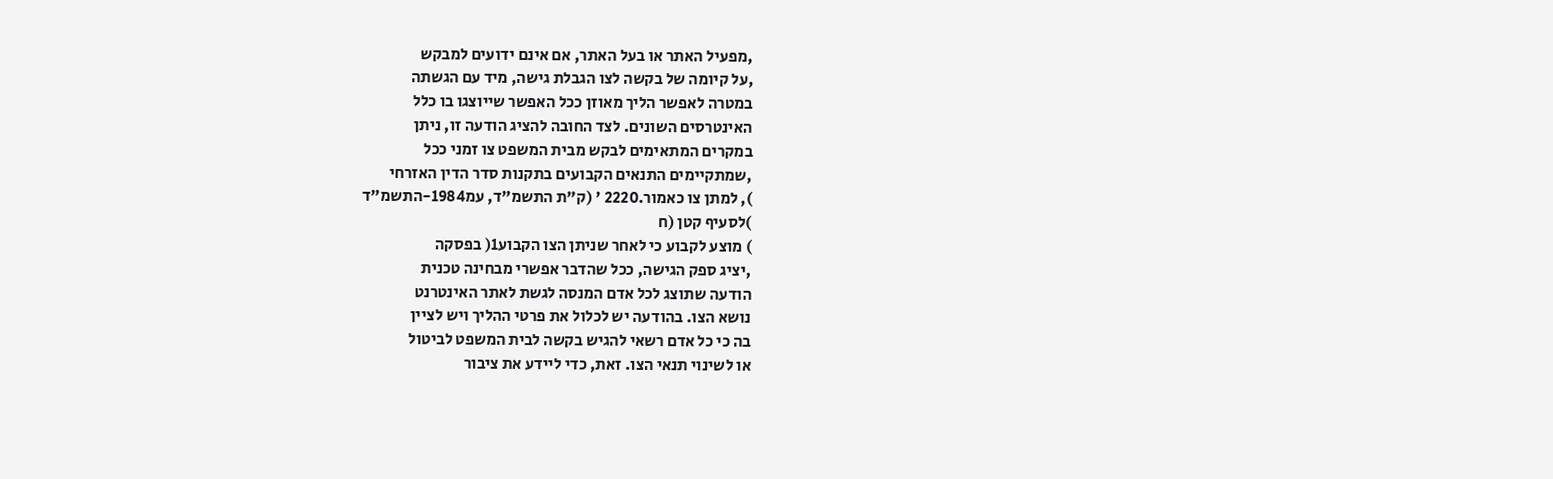,מפעיל האתר או בעל האתר, אם אינם ידועים למבקש
,על קיומה של בקשה לצו הגבלת גישה, מיד עם הגשתה
במטרה לאפשר הליך מאוזן ככל האפשר שייוצגו בו כלל
האינטרסים השונים. לצד החובה להציג הודעה זו, ניתן
במקרים המתאימים לבקש מבית המשפט צו זמני ככל
,שמתקיימים התנאים הקבועים בתקנות סדר הדין האזרחי
), למתן צו כאמור.2220 ' (ק"ת התשמ"ד, עמ1984-התשמ"ד
)לסעיף קטן (ח
) מוצע לקבוע כי לאחר שניתן הצו הקבוע1( בפסקה
,יציג ספק הגישה, ככל שהדבר אפשרי מבחינה טכנית
הודעה שתוצג לכל אדם המנסה לגשת לאתר האינטרנט
נושא הצו. בהודעה יש לכלול את פרטי ההליך ויש לציין
בה כי כל אדם רשאי להגיש בקשה לבית המשפט לביטול
או לשינוי תנאי הצו. זאת, כדי ליידע את ציבור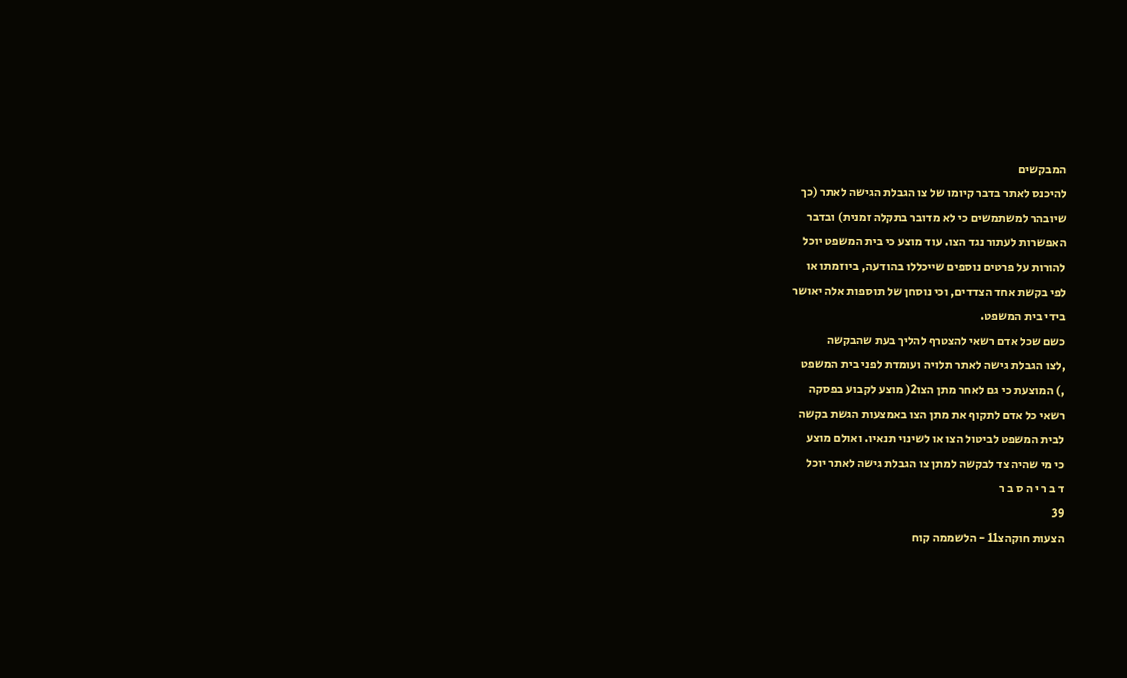המבקשים
להיכנס לאתר בדבר קיומו של צו הגבלת הגישה לאתר (כך
שיובהר למשתמשים כי לא מדובר בתקלה זמנית) ובדבר
האפשרות לעתור נגד הצו. עוד מוצע כי בית המשפט יוכל
להורות על פרטים נוספים שייכללו בהודעה, ביוזמתו או
לפי בקשת אחד הצדדים, וכי נוסחן של תוספות אלה יאושר
בידי בית המשפט.
כשם שכל אדם רשאי להצטרף להליך בעת שהבקשה
,לצו הגבלת גישה לאתר תלויה ועומדת לפני בית המשפט
,) המוצעת כי גם לאחר מתן הצו2( מוצע לקבוע בפסקה
רשאי כל אדם לתקוף את מתן הצו באמצעות הגשת בקשה
לבית המשפט לביטול הצו או לשינוי תנאיו. ואולם מוצע
כי מי שהיה צד לבקשה למתן צו הגבלת גישה לאתר יוכל
ד ב ר י ה ס ב ר
39
הצעות חוקהצ11 - הלשממה קוח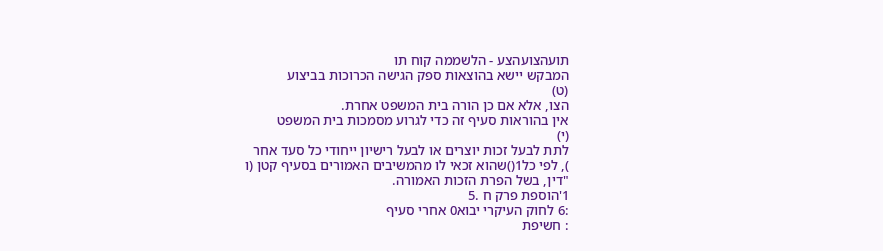תועהצועהצע - הלשממה קוח תו
המבקש יישא בהוצאות ספק הגישה הכרוכות בביצוע
(ט)
הצו, אלא אם כן הורה בית המשפט אחרת.
אין בהוראות סעיף זה כדי לגרוע מסמכות בית המשפט
(י)
לתת לבעל זכות יוצרים או לבעל רישיון ייחודי כל סעד אחר
), לפי כל1()שהוא זכאי לו מהמשיבים האמורים בסעיף קטן (ו
"דין, בשל הפרת הזכות האמורה.
1'הוספת פרק ח .5
:6 לחוק העיקרי יבוא0 אחרי סעיף
: חשיפת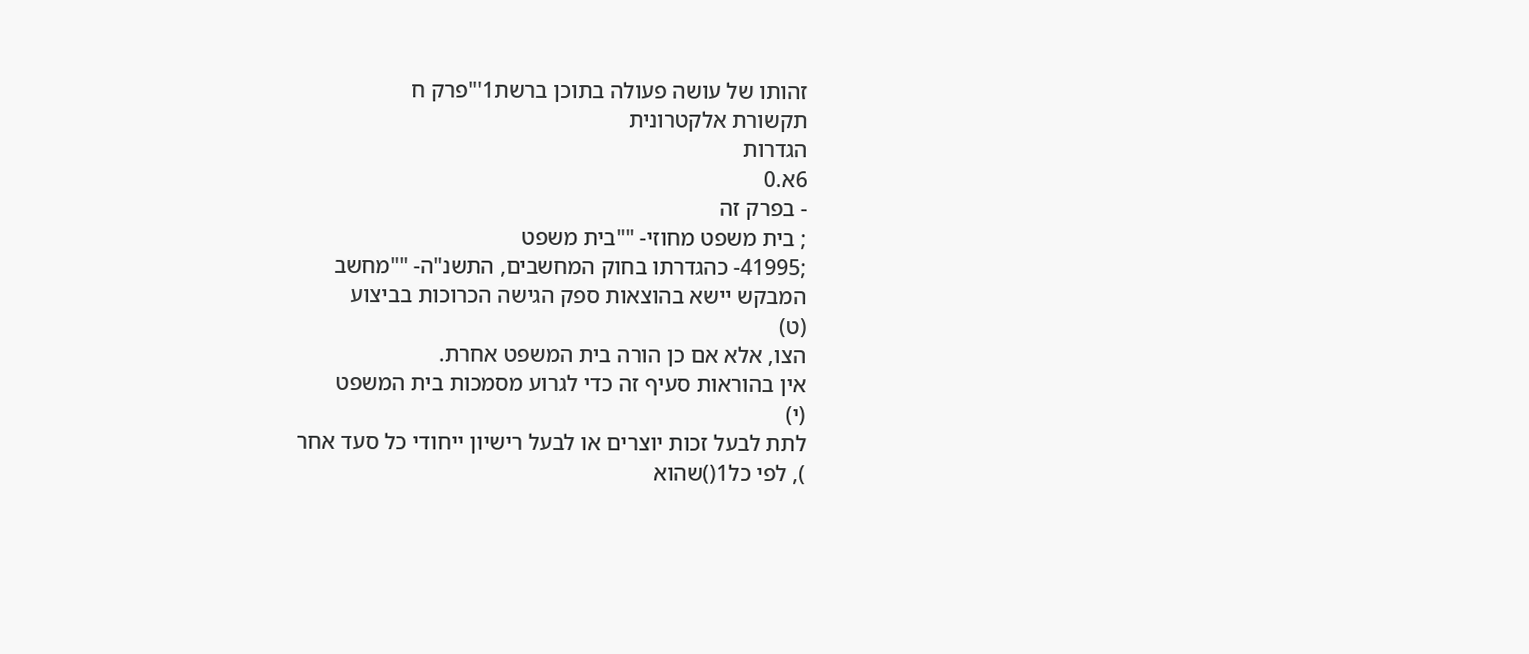זהותו של עושה פעולה בתוכן ברשת1'"פרק ח
תקשורת אלקטרונית
הגדרות
6א.0
- בפרק זה
; בית משפט מחוזי- ""בית משפט
;41995- כהגדרתו בחוק המחשבים, התשנ"ה- ""מחשב
המבקש יישא בהוצאות ספק הגישה הכרוכות בביצוע
(ט)
הצו, אלא אם כן הורה בית המשפט אחרת.
אין בהוראות סעיף זה כדי לגרוע מסמכות בית המשפט
(י)
לתת לבעל זכות יוצרים או לבעל רישיון ייחודי כל סעד אחר
), לפי כל1()שהוא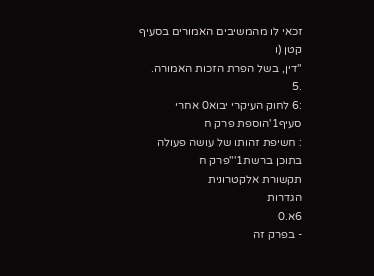זכאי לו מהמשיבים האמורים בסעיף קטן (ו
"דין, בשל הפרת הזכות האמורה.
.5
:6 לחוק העיקרי יבוא0 אחרי סעיף1'הוספת פרק ח
: חשיפת זהותו של עושה פעולה בתוכן ברשת1'"פרק ח
תקשורת אלקטרונית
הגדרות
6א.0
- בפרק זה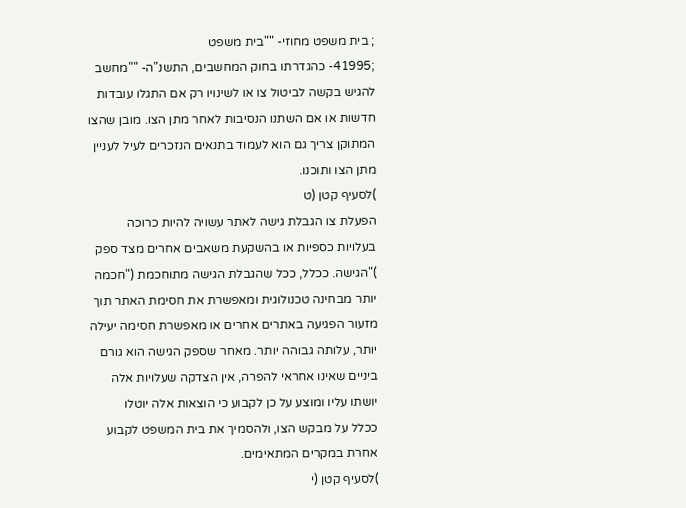; בית משפט מחוזי- ""בית משפט
;41995- כהגדרתו בחוק המחשבים, התשנ"ה- ""מחשב
להגיש בקשה לביטול צו או לשינויו רק אם התגלו עובדות
חדשות או אם השתנו הנסיבות לאחר מתן הצו. מובן שהצו
המתוקן צריך גם הוא לעמוד בתנאים הנזכרים לעיל לעניין
מתן הצו ותוכנו.
)לסעיף קטן (ט
הפעלת צו הגבלת גישה לאתר עשויה להיות כרוכה
בעלויות כספיות או בהשקעת משאבים אחרים מצד ספק
)"הגישה. ככלל, ככל שהגבלת הגישה מתוחכמת ("חכמה
יותר מבחינה טכנולוגית ומאפשרת את חסימת האתר תוך
מזעור הפגיעה באתרים אחרים או מאפשרת חסימה יעילה
יותר, עלותה גבוהה יותר. מאחר שספק הגישה הוא גורם
ביניים שאינו אחראי להפרה, אין הצדקה שעלויות אלה
יושתו עליו ומוצע על כן לקבוע כי הוצאות אלה יוטלו
ככלל על מבקש הצו, ולהסמיך את בית המשפט לקבוע
אחרת במקרים המתאימים.
)לסעיף קטן (י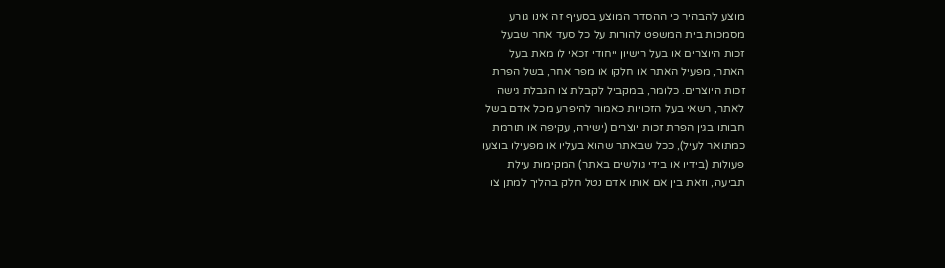מוצע להבהיר כי ההסדר המוצע בסעיף זה אינו גורע
מסמכות בית המשפט להורות על כל סעד אחר שבעל
זכות היוצרים או בעל רישיון ייחודי זכאי לו מאת בעל
האתר, מפעיל האתר או חלקו או מפר אחר, בשל הפרת
זכות היוצרים. כלומר, במקביל לקבלת צו הגבלת גישה
לאתר, רשאי בעל הזכויות כאמור להיפרע מכל אדם בשל
חבותו בגין הפרת זכות יוצרים (ישירה, עקיפה או תורמת
כמתואר לעיל), ככל שבאתר שהוא בעליו או מפעילו בוצעו
פעולות (בידיו או בידי גולשים באתר) המקימות עילת
תביעה, וזאת בין אם אותו אדם נטל חלק בהליך למתן צו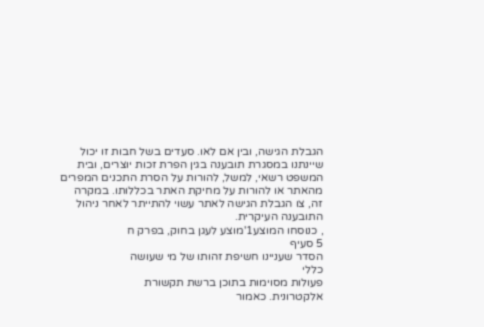הגבלת הגישה, ובין אם לאו. סעדים בשל חבות זו יכול
שיינתנו במסגרת תובענה בגין הפרת זכות יוצרים, ובית
המשפט רשאי, למשל, להורות על הסרת התכנים המפרים
מהאתר או להורות על מחיקת האתר בכללותו. במקרה
זה, צו הגבלת הגישה לאתר עשוי להתייתר לאחר ניהול
התובענה העיקרית.
, כנוסחו המוצע1'מוצע לעגן בחוק, בפרק ח
5 סעיף
הסדר שעניינו חשיפת זהותו של מי שעושה
כללי
פעולות מסוימות בתוכן ברשת תקשורת
אלקטרונית. כאמור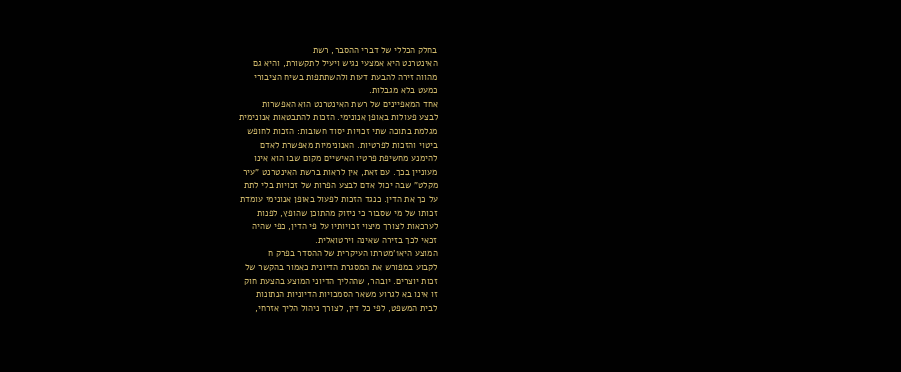בחלק הכללי של דברי ההסבר, רשת
האינטרנט היא אמצעי נגיש ויעיל לתקשורת, והיא גם
מהווה זירה להבעת דעות ולהשתתפות בשיח הציבורי
כמעט בלא מגבלות.
אחד המאפיינים של רשת האינטרנט הוא האפשרות
לבצע פעולות באופן אנונימי. הזכות להתבטאות אנונימית
מגלמת בתוכה שתי זכויות יסוד חשובות: הזכות לחופש
ביטוי והזכות לפרטיות. האנונימיות מאפשרת לאדם
להימנע מחשיפת פרטיו האישיים מקום שבו הוא אינו
מעוניין בכך. עם זאת, אין לראות ברשת האינטרנט "עיר
מקלט" שבה יכול אדם לבצע הפרות של זכויות בלי לתת
על כך את הדין. כנגד הזכות לפעול באופן אנונימי עומדת
זכותו של מי שסבור כי ניזוק מהתוכן שהופץ, לפנות
לערכאות לצורך מיצוי זכויותיו על פי הדין, כפי שהיה
זכאי לכך בזירה שאינה וירטואלית.
המוצע היא1'מטרתו העיקרית של ההסדר בפרק ח
לקבוע במפורש את המסגרת הדיונית כאמור בהקשר של
זכות יוצרים. יובהר, שההליך הדיוני המוצע בהצעת חוק
זו אינו בא לגרוע משאר הסמכויות הדיוניות הנתונות
לבית המשפט, לפי כל דין, לצורך ניהול הליך אזרחי,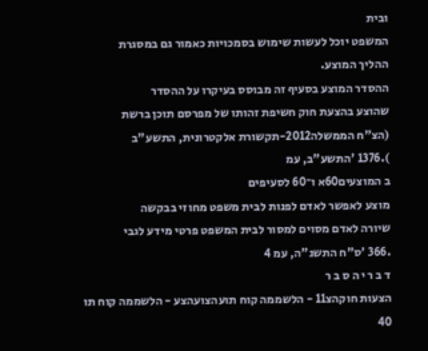ובית
המשפט יוכל לעשות שימוש בסמכויות כאמור גם במסגרת
ההליך המוצע.
ההסדר המוצע בסעיף זה מבוסס בעיקרו על ההסדר
שהוצע בהצעת חוק חשיפת זהותו של מפרסם תוכן ברשת
(הצ"ח הממשלה2012-תקשורת אלקטרונית, התשע"ב
).1376 'התשע"ב, עמ
ב המוצעים60א ו־60 לסעיפים
מוצע לאפשר לאדם לפנות לבית משפט מחוזי בבקשה
שיורה לאדם מסוים למסור לבית המשפט פרטי מידע לגבי
.366 'ס"ח התשנ"ה, עמ 4
ד ב ר י ה ס ב ר
הצעות חוקהצ11 - הלשממה קוח תועהצועהצע - הלשממה קוח תו
40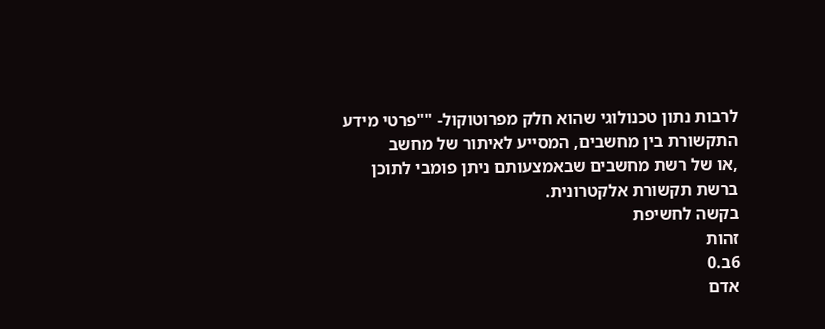לרבות נתון טכנולוגי שהוא חלק מפרוטוקול- ""פרטי מידע
התקשורת בין מחשבים, המסייע לאיתור של מחשב
,או של רשת מחשבים שבאמצעותם ניתן פומבי לתוכן
ברשת תקשורת אלקטרונית.
בקשה לחשיפת
זהות
6ב.0
אדם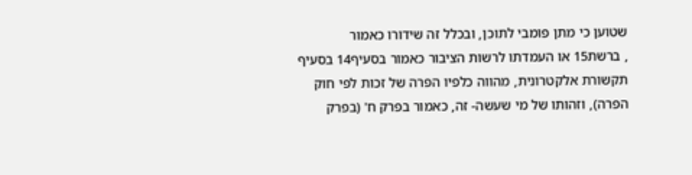שטוען כי מתן פומבי לתוכן, ובכלל זה שידורו כאמור
, ברשת15 או העמדתו לרשות הציבור כאמור בסעיף14 בסעיף
תקשורת אלקטרונית, מהווה כלפיו הפרה של זכות לפי חוק
הפרה), וזהותו של מי שעשה- זה, כאמור בפרק ח' (בפרק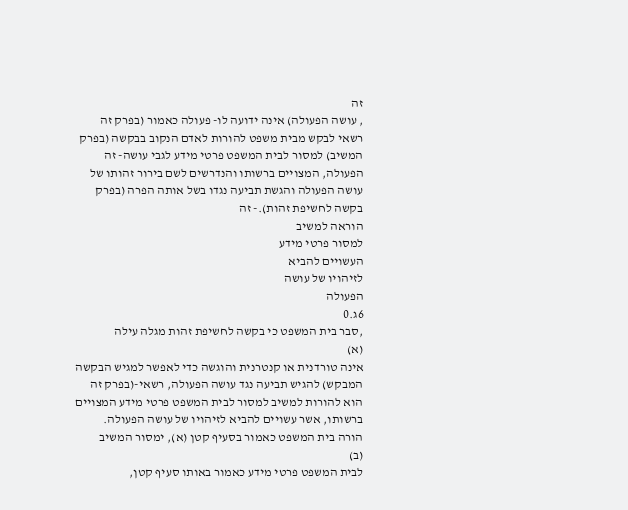זה
, עושה הפעולה) אינה ידועה לו- פעולה כאמור (בפרק זה
רשאי לבקש מבית משפט להורות לאדם הנקוב בבקשה (בפרק
המשיב) למסור לבית המשפט פרטי מידע לגבי עושה- זה
הפעולה, המצויים ברשותו והנדרשים לשם בירור זהותו של
עושה הפעולה והגשת תביעה נגדו בשל אותה הפרה (בפרק
בקשה לחשיפת זהות).- זה
הוראה למשיב
למסור פרטי מידע
העשויים להביא
לזיהויו של עושה
הפעולה
6ג.0
,סבר בית המשפט כי בקשה לחשיפת זהות מגלה עילה
(א)
אינה טורדנית או קנטרנית והוגשה כדי לאפשר למגיש הבקשה
המבקש) להגיש תביעה נגד עושה הפעולה, רשאי-(בפרק זה
הוא להורות למשיב למסור לבית המשפט פרטי מידע המצויים
ברשותו, אשר עשויים להביא לזיהויו של עושה הפעולה.
הורה בית המשפט כאמור בסעיף קטן (א), ימסור המשיב
(ב)
לבית המשפט פרטי מידע כאמור באותו סעיף קטן,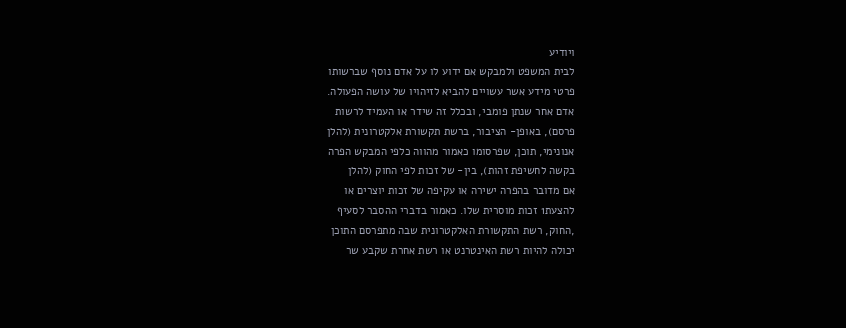ויודיע
לבית המשפט ולמבקש אם ידוע לו על אדם נוסף שברשותו
פרטי מידע אשר עשויים להביא לזיהויו של עושה הפעולה.
אדם אחר שנתן פומבי, ובכלל זה שידר או העמיד לרשות
פרסם), באופן- הציבור, ברשת תקשורת אלקטרונית (להלן
אנונימי, תוכן, שפרסומו כאמור מהווה כלפי המבקש הפרה
בקשה לחשיפת זהות), בין- של זכות לפי החוק (להלן
אם מדובר בהפרה ישירה או עקיפה של זכות יוצרים או
להצעת1 זכות מוסרית שלו. כאמור בדברי ההסבר לסעיף
,החוק, רשת התקשורת האלקטרונית שבה מתפרסם התוכן
יכולה להיות רשת האינטרנט או רשת אחרת שקבע שר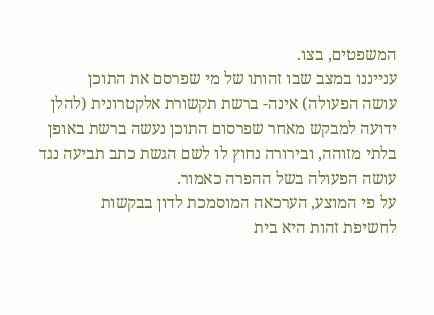המשפטים, בצו.
ענייננו במצב שבו זהותו של מי שפרסם את התוכן
עושה הפעולה) אינה- ברשת תקשורת אלקטרונית (להלן
ידועה למבקש מאחר שפרסום התוכן נעשה ברשת באופן
בלתי מזוהה, ובירורה נחוץ לו לשם הגשת כתב תביעה נגד
עושה הפעולה בשל ההפרה כאמור.
על פי המוצע, הערכאה המוסמכת לדון בבקשות
לחשיפת זהות היא בית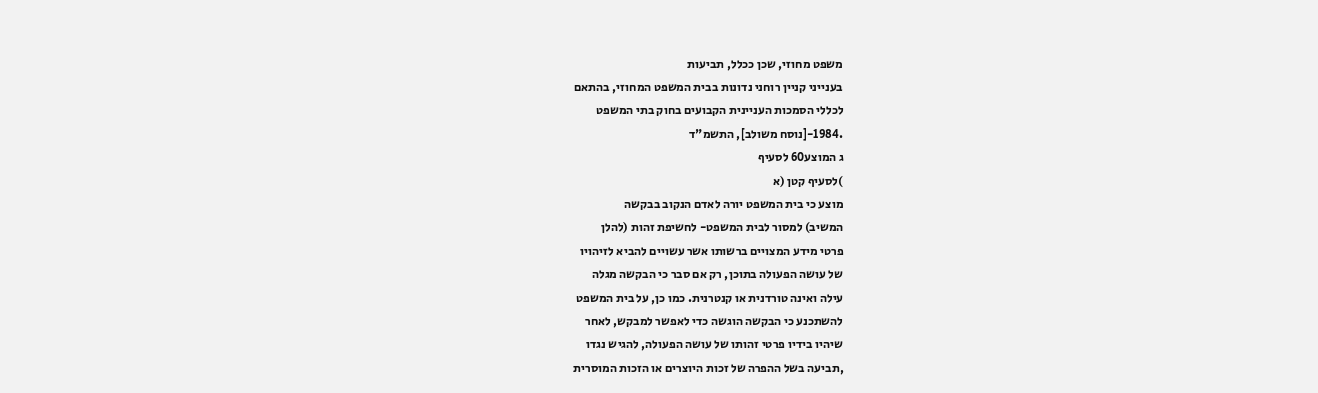משפט מחוזי, שכן ככלל, תביעות
בענייני קניין רוחני נדונות בבית המשפט המחוזי, בהתאם
לכללי הסמכות העניינית הקבועים בחוק בתי המשפט
.1984-[נוסח משולב], התשמ"ד
ג המוצע60 לסעיף
)לסעיף קטן (א
מוצע כי בית המשפט יורה לאדם הנקוב בבקשה
המשיב) למסור לבית המשפט- לחשיפת זהות (להלן
פרטי מידע המצויים ברשותו אשר עשויים להביא לזיהויו
של עושה הפעולה בתוכן, רק אם סבר כי הבקשה מגלה
עילה ואינה טורדנית או קנטרנית. כמו כן, על בית המשפט
להשתכנע כי הבקשה הוגשה כדי לאפשר למבקש, לאחר
שיהיו בידיו פרטי זהותו של עושה הפעולה, להגיש נגדו
,תביעה בשל ההפרה של זכות היוצרים או הזכות המוסרית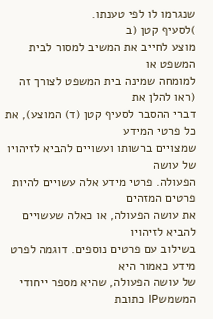שנגרמו לו לפי טענתו.
)לסעיף קטן (ב
מוצע לחייב את המשיב למסור לבית המשפט או
למומחה שמינה בית המשפט לצורך זה (ראו להלן את
דברי ההסבר לסעיף קטן (ד) המוצע), את כל פרטי המידע
שמצויים ברשותו ועשויים להביא לזיהויו של עושה
הפעולה. פרטי מידע אלה עשויים להיות פרטים המזהים
את עושה הפעולה, או כאלה שעשויים להביא לזיהויו
בשילוב עם פרטים נוספים. דוגמה לפרט מידע כאמור היא
של עושה הפעולה, שהיא מספר ייחודי המשמשIP כתובת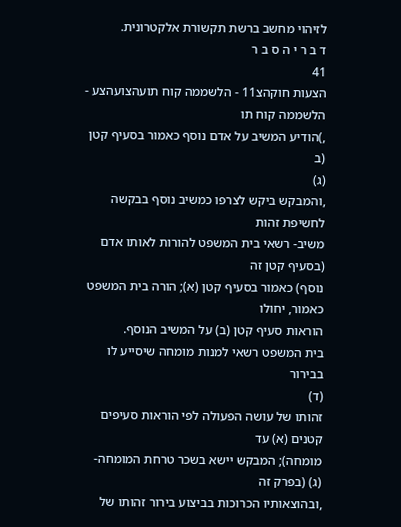לזיהוי מחשב ברשת תקשורת אלקטרונית.
ד ב ר י ה ס ב ר
41
הצעות חוקהצ11 - הלשממה קוח תועהצועהצע - הלשממה קוח תו
,)הודיע המשיב על אדם נוסף כאמור בסעיף קטן (ב
(ג)
,והמבקש ביקש לצרפו כמשיב נוסף בבקשה לחשיפת זהות
משיב- רשאי בית המשפט להורות לאותו אדם (בסעיף קטן זה
נוסף) כאמור בסעיף קטן (א); הורה בית המשפט כאמור, יחולו
הוראות סעיף קטן (ב) על המשיב הנוסף.
בית המשפט רשאי למנות מומחה שיסייע לו בבירור
(ד)
זהותו של עושה הפעולה לפי הוראות סעיפים קטנים (א) עד
מומחה); המבקש יישא בשכר טרחת המומחה- (ג) (בפרק זה
,ובהוצאותיו הכרוכות בביצוע בירור זהותו של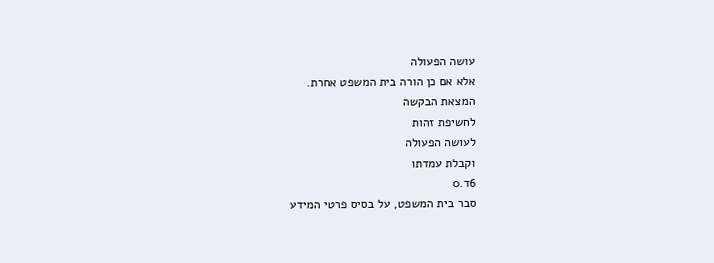עושה הפעולה
אלא אם כן הורה בית המשפט אחרת.
המצאת הבקשה
לחשיפת זהות
לעושה הפעולה
וקבלת עמדתו
6ד.0
סבר בית המשפט, על בסיס פרטי המידע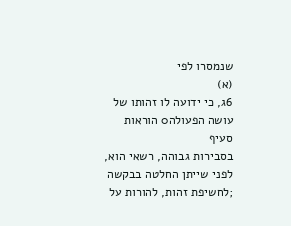שנמסרו לפי
(א)
6ג, כי ידועה לו זהותו של עושה הפעולה0 הוראות סעיף
בסבירות גבוהה, רשאי הוא, לפני שייתן החלטה בבקשה
;לחשיפת זהות, להורות על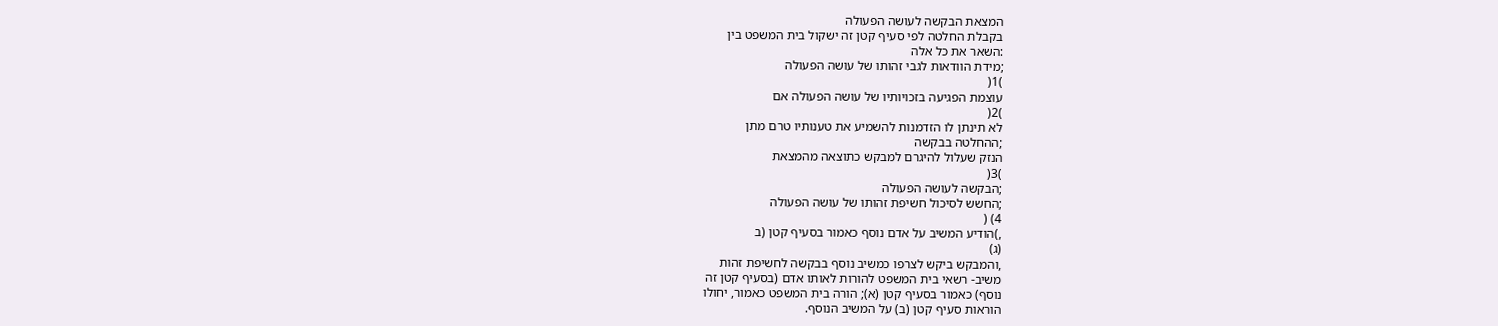המצאת הבקשה לעושה הפעולה
בקבלת החלטה לפי סעיף קטן זה ישקול בית המשפט בין
:השאר את כל אלה
;מידת הוודאות לגבי זהותו של עושה הפעולה
)1(
עוצמת הפגיעה בזכויותיו של עושה הפעולה אם
)2(
לא תינתן לו הזדמנות להשמיע את טענותיו טרם מתן
;ההחלטה בבקשה
הנזק שעלול להיגרם למבקש כתוצאה מהמצאת
)3(
;הבקשה לעושה הפעולה
;החשש לסיכול חשיפת זהותו של עושה הפעולה
4) (
,)הודיע המשיב על אדם נוסף כאמור בסעיף קטן (ב
(ג)
,והמבקש ביקש לצרפו כמשיב נוסף בבקשה לחשיפת זהות
משיב- רשאי בית המשפט להורות לאותו אדם (בסעיף קטן זה
נוסף) כאמור בסעיף קטן (א); הורה בית המשפט כאמור, יחולו
הוראות סעיף קטן (ב) על המשיב הנוסף.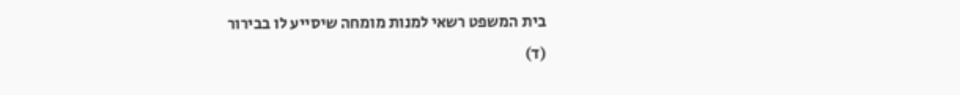בית המשפט רשאי למנות מומחה שיסייע לו בבירור
(ד)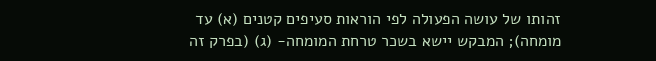זהותו של עושה הפעולה לפי הוראות סעיפים קטנים (א) עד
מומחה); המבקש יישא בשכר טרחת המומחה- (ג) (בפרק זה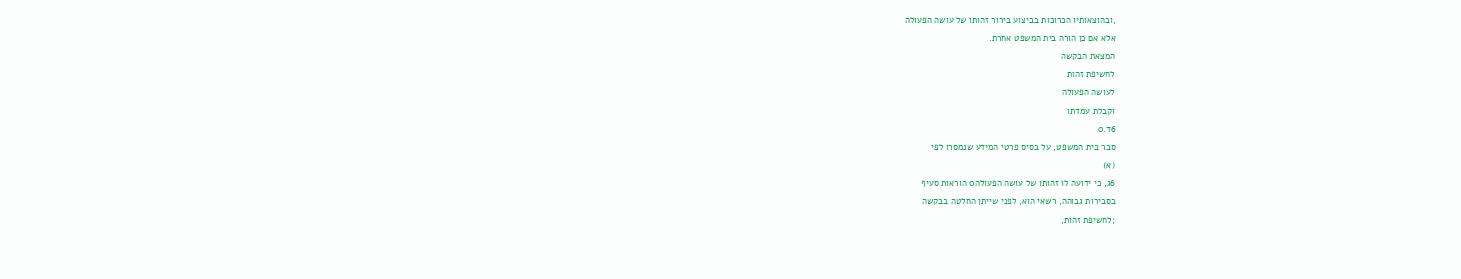,ובהוצאותיו הכרוכות בביצוע בירור זהותו של עושה הפעולה
אלא אם כן הורה בית המשפט אחרת.
המצאת הבקשה
לחשיפת זהות
לעושה הפעולה
וקבלת עמדתו
6ד.0
סבר בית המשפט, על בסיס פרטי המידע שנמסרו לפי
(א)
6ג, כי ידועה לו זהותו של עושה הפעולה0 הוראות סעיף
בסבירות גבוהה, רשאי הוא, לפני שייתן החלטה בבקשה
;לחשיפת זהות,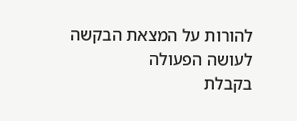להורות על המצאת הבקשה לעושה הפעולה
בקבלת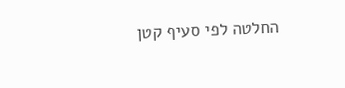החלטה לפי סעיף קטן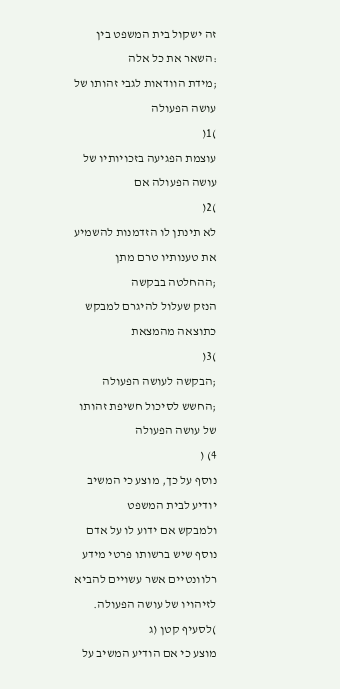זה ישקול בית המשפט בין
:השאר את כל אלה
;מידת הוודאות לגבי זהותו של עושה הפעולה
)1(
עוצמת הפגיעה בזכויותיו של עושה הפעולה אם
)2(
לא תינתן לו הזדמנות להשמיע את טענותיו טרם מתן
;ההחלטה בבקשה
הנזק שעלול להיגרם למבקש כתוצאה מהמצאת
)3(
;הבקשה לעושה הפעולה
;החשש לסיכול חשיפת זהותו של עושה הפעולה
4) (
נוסף על כך, מוצע כי המשיב יודיע לבית המשפט
ולמבקש אם ידוע לו על אדם נוסף שיש ברשותו פרטי מידע
רלוונטיים אשר עשויים להביא לזיהויו של עושה הפעולה.
)לסעיף קטן (ג
מוצע כי אם הודיע המשיב על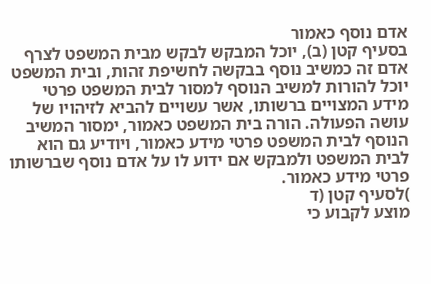אדם נוסף כאמור
בסעיף קטן (ב), יוכל המבקש לבקש מבית המשפט לצרף
אדם זה כמשיב נוסף בבקשה לחשיפת זהות, ובית המשפט
יוכל להורות למשיב הנוסף למסור לבית המשפט פרטי
מידע המצויים ברשותו, אשר עשויים להביא לזיהויו של
עושה הפעולה. הורה בית המשפט כאמור, ימסור המשיב
הנוסף לבית המשפט פרטי מידע כאמור, ויודיע גם הוא
לבית המשפט ולמבקש אם ידוע לו על אדם נוסף שברשותו
פרטי מידע כאמור.
)לסעיף קטן (ד
מוצע לקבוע כי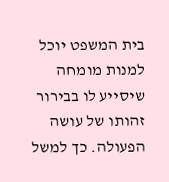בית המשפט יוכל למנות מומחה
שיסייע לו בבירור זהותו של עושה הפעולה. כך למשל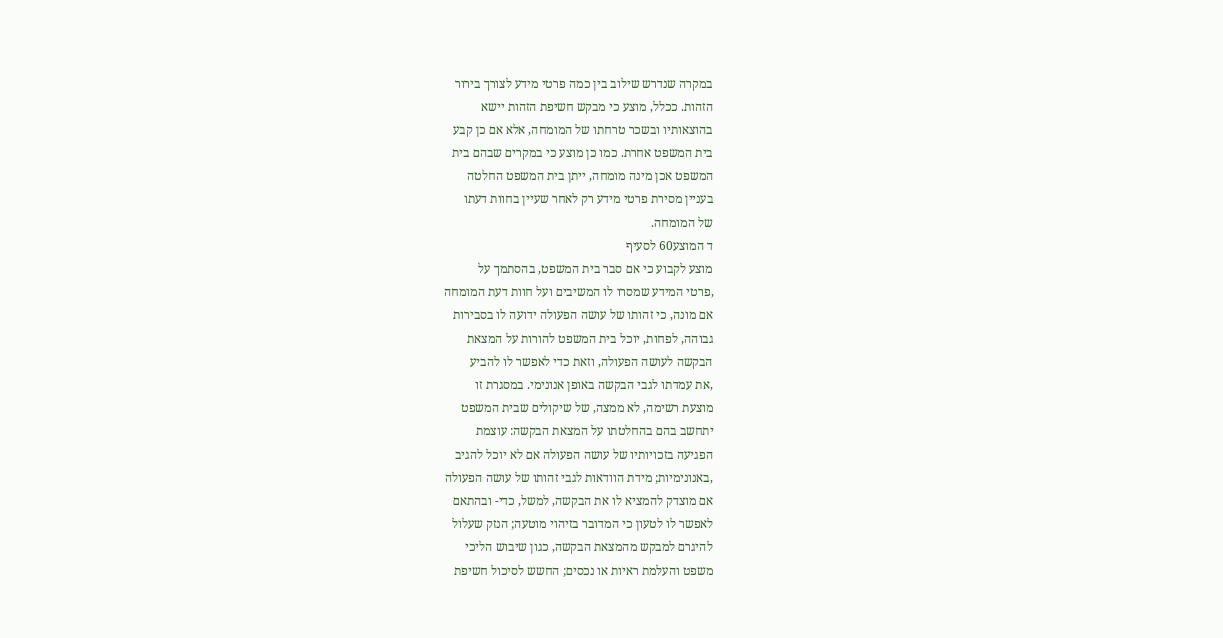במקרה שנדרש שילוב בין כמה פרטי מידע לצורך בירור
הזהות. ככלל, מוצע כי מבקש חשיפת הזהות יישא
בהוצאותיו ובשכר טרחתו של המומחה, אלא אם כן קבע
בית המשפט אחרת. כמו כן מוצע כי במקרים שבהם בית
המשפט אכן מינה מומחה, ייתן בית המשפט החלטה
בעניין מסירת פרטי מידע רק לאחר שעיין בחוות דעתו
של המומחה.
ד המוצע60 לסעיף
מוצע לקבוע כי אם סבר בית המשפט, בהסתמך על
,פרטי המידע שמסרו לו המשיבים ועל חוות דעת המומחה
אם מונה, כי זהותו של עושה הפעולה ידועה לו בסבירות
גבוהה, לפחות, יוכל בית המשפט להורות על המצאת
הבקשה לעושה הפעולה, וזאת כדי לאפשר לו להביע
,את עמדתו לגבי הבקשה באופן אנונימי. במסגרת זו
מוצעת רשימה, לא ממצה, של שיקולים שבית המשפט
יתחשב בהם בהחלטתו על המצאת הבקשה: עוצמת
הפגיעה בזכויותיו של עושה הפעולה אם לא יוכל להגיב
,באנונימיות; מידת הוודאות לגבי זהותו של עושה הפעולה
אם מוצדק להמציא לו את הבקשה, למשל, כדי- ובהתאם
לאפשר לו לטעון כי המדובר בזיהוי מוטעה; הנזק שעלול
להיגרם למבקש מהמצאת הבקשה, כגון שיבוש הליכי
משפט והעלמת ראיות או נכסים; החשש לסיכול חשיפת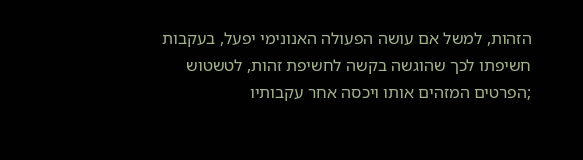הזהות, למשל אם עושה הפעולה האנונימי יפעל, בעקבות
חשיפתו לכך שהוגשה בקשה לחשיפת זהות, לטשטוש
;הפרטים המזהים אותו ויכסה אחר עקבותיו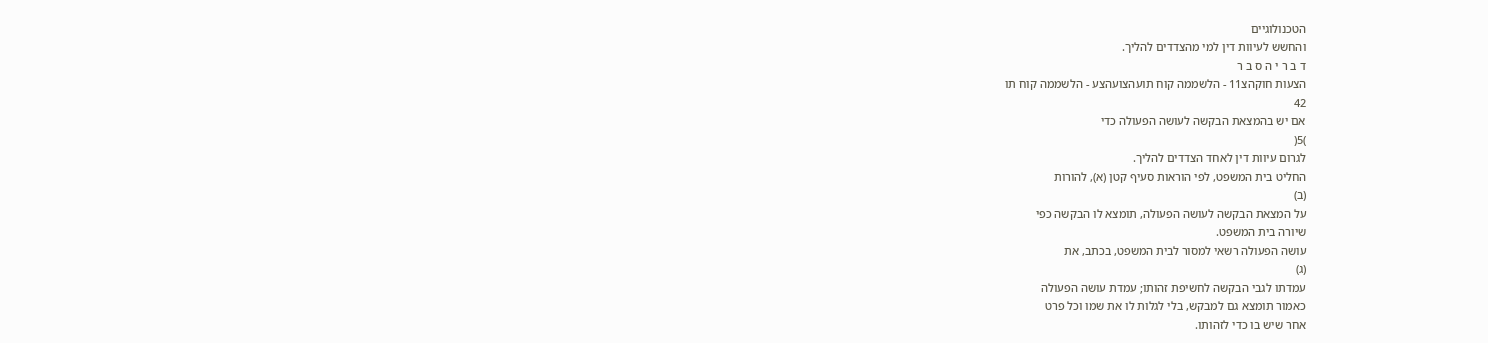הטכנולוגיים
והחשש לעיוות דין למי מהצדדים להליך.
ד ב ר י ה ס ב ר
הצעות חוקהצ11 - הלשממה קוח תועהצועהצע - הלשממה קוח תו
42
אם יש בהמצאת הבקשה לעושה הפעולה כדי
)5(
לגרום עיוות דין לאחד הצדדים להליך.
החליט בית המשפט, לפי הוראות סעיף קטן (א), להורות
(ב)
על המצאת הבקשה לעושה הפעולה, תומצא לו הבקשה כפי
שיורה בית המשפט.
עושה הפעולה רשאי למסור לבית המשפט, בכתב, את
(ג)
עמדתו לגבי הבקשה לחשיפת זהותו; עמדת עושה הפעולה
כאמור תומצא גם למבקש, בלי לגלות לו את שמו וכל פרט
אחר שיש בו כדי לזהותו.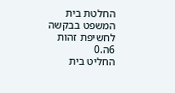החלטת בית
המשפט בבקשה
לחשיפת זהות
6ה.0
החליט בית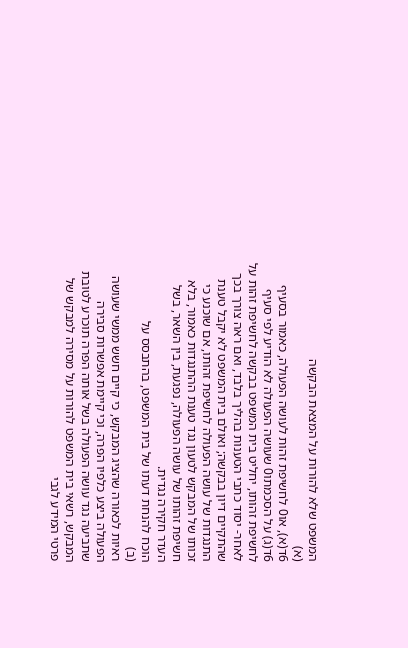המשפט שלא להורות על המצאת הבקשה
(א)
6ד(א), או0 לחשיפת זהות לעושה הפעולה, כאמור בסעיף
6ד(ג) על הסכמתו0 שעושה הפעולה לא הודיע לפי סעיף
לחשיפת זהותו, יחליט בית המשפט בבקשה לחשיפת זהות על
לאחר- יסוד כתבי הטענות בהליך בלבד, ואם ראה צורך בכך
שהתקיים דיון בבקשה; ואולם בית המשפט לא יקבל טענת
התנגדות של עושה הפעולה לחשיפת זהותו, אם שוכנע כי
זכותו של המבקש לטעון נגד טענת ההתנגדות כאמור, בלא
חשיפת זהותו של עושה הפעולה, נפגעת, בין השאר, בשל
העדר חקירה נגדית.
הוכח להנחת דעתו של בית המשפט, בהתבסס על
(ב)
ראיות לכאורה שהציג המבקש, כי קיים חשש ממשי שעושה
הפעולה ביצע כלפיו הפרה, וכי קיימת אפשרות סבירה
שתביעה נגד עושה הפעולה בשל אותה הפרה תוכרע לטובת
המבקש, רשאי בית המשפט להורות על מסירה למבקש של
פרטי המידע לגבי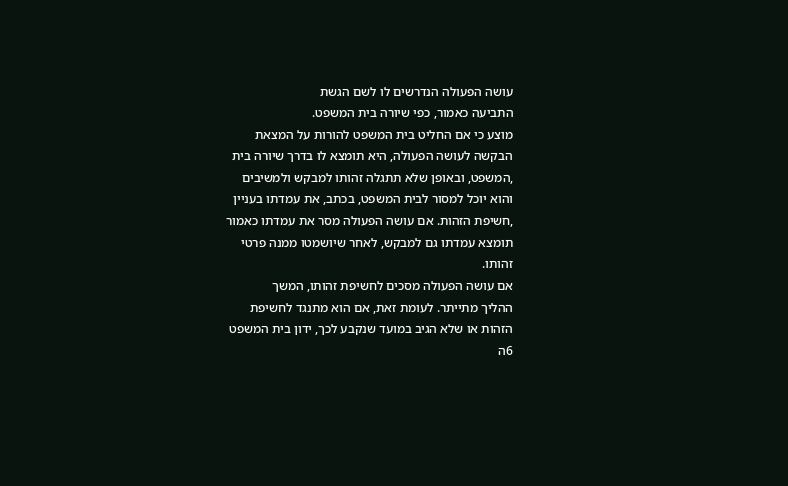עושה הפעולה הנדרשים לו לשם הגשת
התביעה כאמור, כפי שיורה בית המשפט.
מוצע כי אם החליט בית המשפט להורות על המצאת
הבקשה לעושה הפעולה, היא תומצא לו בדרך שיורה בית
,המשפט, ובאופן שלא תתגלה זהותו למבקש ולמשיבים
והוא יוכל למסור לבית המשפט, בכתב, את עמדתו בעניין
,חשיפת הזהות. אם עושה הפעולה מסר את עמדתו כאמור
תומצא עמדתו גם למבקש, לאחר שיושמטו ממנה פרטי
זהותו.
אם עושה הפעולה מסכים לחשיפת זהותו, המשך
ההליך מתייתר. לעומת זאת, אם הוא מתנגד לחשיפת
הזהות או שלא הגיב במועד שנקבע לכך, ידון בית המשפט
6ה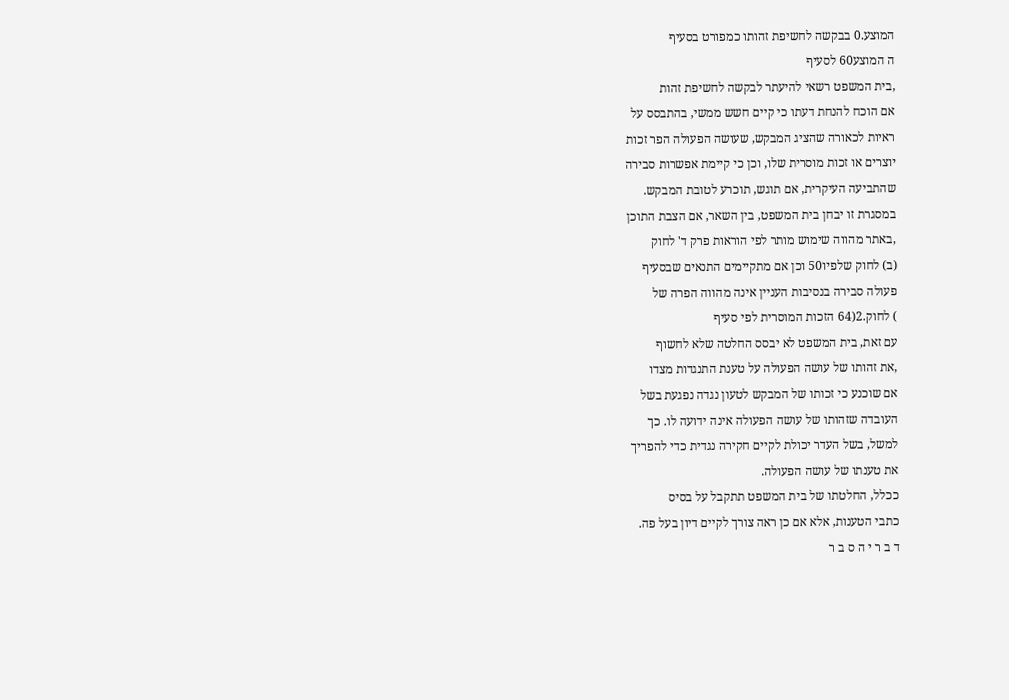המוצע.0 בבקשה לחשיפת זהותו כמפורט בסעיף
ה המוצע60 לסעיף
,בית המשפט רשאי להיעתר לבקשה לחשיפת זהות
אם הוכח להנחת דעתו כי קיים חשש ממשי, בהתבסס על
ראיות לכאורה שהציג המבקש, שעושה הפעולה הפר זכות
יוצרים או זכות מוסרית שלו, וכן כי קיימת אפשרות סבירה
שהתביעה העיקרית, אם תוגש, תוכרע לטובת המבקש.
במסגרת זו יבחן בית המשפט, בין השאר, אם הצבת התוכן
,באתר מהווה שימוש מותר לפי הוראות פרק ד' לחוק
(ב) לחוק שלפיו50 וכן אם מתקיימים התנאים שבסעיף
פעולה סבירה בנסיבות העניין אינה מהווה הפרה של
) לחוק.2(64 הזכות המוסרית לפי סעיף
עם זאת, בית המשפט לא יבסס החלטה שלא לחשוף
,את זהותו של עושה הפעולה על טענת התנגדות מצדו
אם שוכנע כי זכותו של המבקש לטעון נגדה נפגעת בשל
העובדה שזהותו של עושה הפעולה אינה ידועה לו. כך
למשל, בשל העדר יכולת לקיים חקירה נגדית כדי להפריך
את טענתו של עושה הפעולה.
ככלל, החלטתו של בית המשפט תתקבל על בסיס
כתבי הטענות, אלא אם כן ראה צורך לקיים דיון בעל פה.
ד ב ר י ה ס ב ר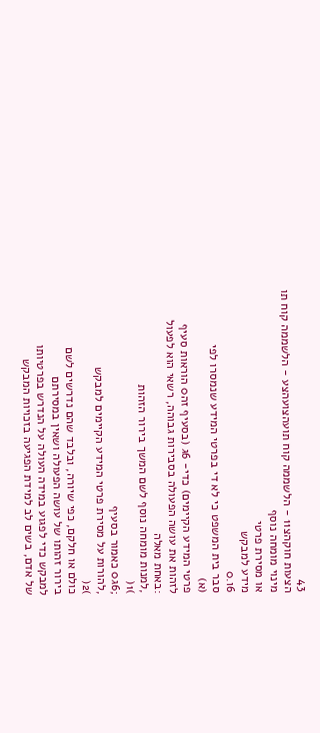43
הצעות חוקהצ11 - הלשממה קוח תועהצועהצע - הלשממה קוח תו
מינוי מומחה נוסף
או מסירת פרטי
מידע למבקש
6ו.0
סבר בית המשפט כי לא די בפרטי המידע שנמסרו לפי
(א)
פרטי המידע הקיימים) כדי- 6ג (בסעיף זה0 הוראות סעיף
לזהות את עושה הפעולה בסבירות גבוהה, רשאי הוא לפעול
:באחת מאלה
,למנות מומחה נוסף לשם המשך בירור הזהות
)1(
;6ג0 כאמור בסעיף
,להורות על מסירת פרטי המידע הקיימים למבקש
)2(
כולם או חלקם, כפי שיורה, ובלבד שהם נדרשים לשם
בירור זהותו של עושה הפעולה ושאין במסירתם
למבקש כדי לפגוע במידה העולה על הנדרש בפרטיותו
של אדם, בשים לב למידת הפגיעה בזכויות המבקש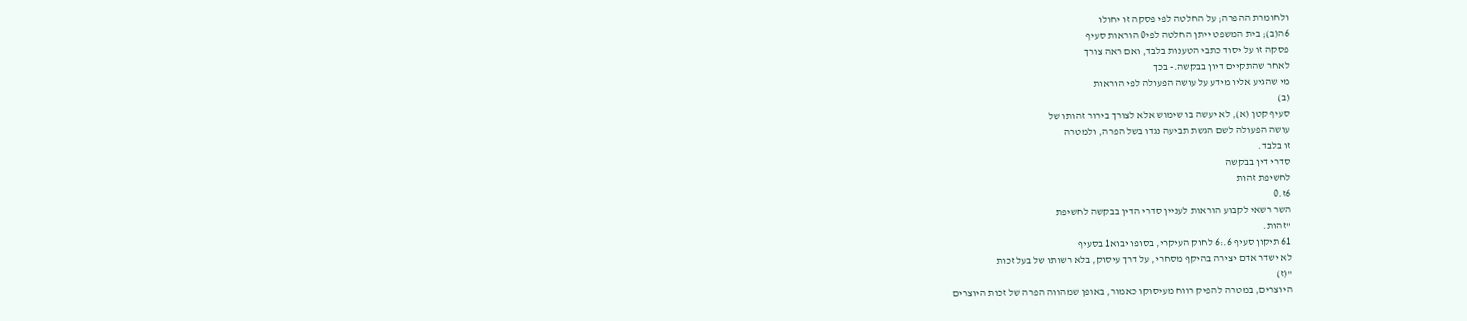ולחומרת ההפרה; על החלטה לפי פסקה זו יחולו
6ה(ב); בית המשפט ייתן החלטה לפי0 הוראות סעיף
פסקה זו על יסוד כתבי הטענות בלבד, ואם ראה צורך
לאחר שהתקיים דיון בבקשה.- בכך
מי שהגיע אליו מידע על עושה הפעולה לפי הוראות
(ב)
סעיף קטן (א), לא יעשה בו שימוש אלא לצורך בירור זהותו של
עושה הפעולה לשם הגשת תביעה נגדו בשל הפרה, ולמטרה
זו בלבד.
סדרי דין בבקשה
לחשיפת זהות
6ז.0
השר רשאי לקבוע הוראות לעניין סדרי הדין בבקשה לחשיפת
"זהות.
61 תיקון סעיף 6.:6 לחוק העיקרי, בסופו יבוא1 בסעיף
לא ישדר אדם יצירה בהיקף מסחרי, על דרך עיסוק, בלא רשותו של בעל זכות
"(ז)
היוצרים, במטרה להפיק רווח מעיסוקו כאמור, באופן שמהווה הפרה של זכות היוצרים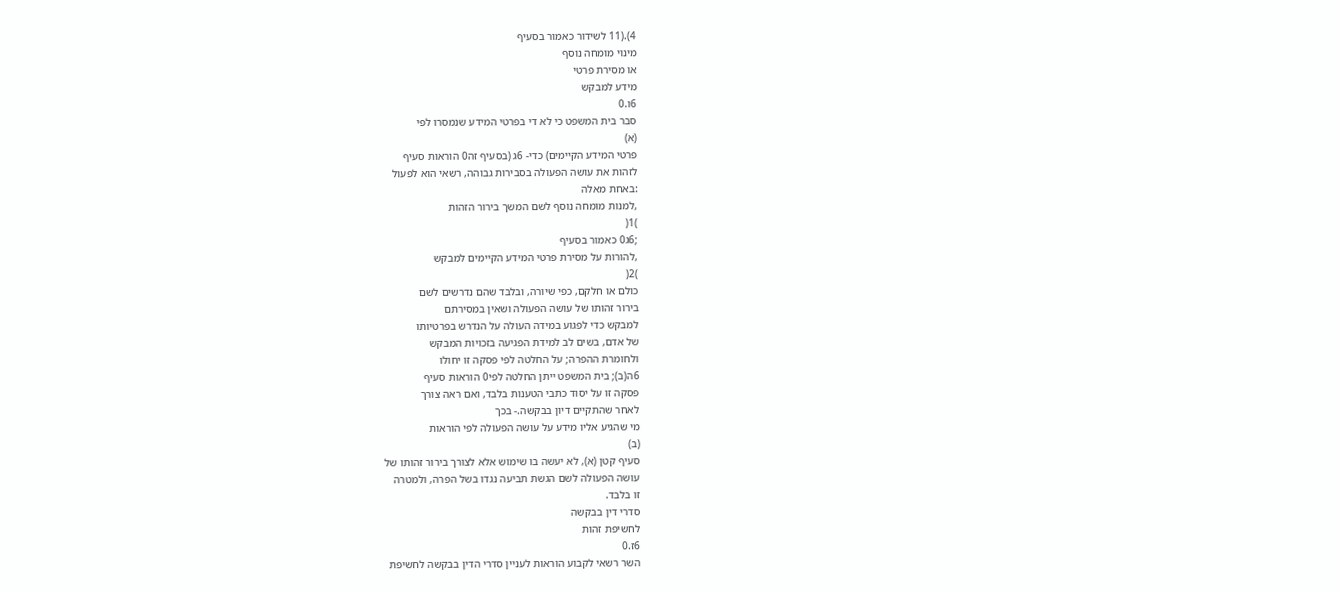4).(11 לשידור כאמור בסעיף
מינוי מומחה נוסף
או מסירת פרטי
מידע למבקש
6ו.0
סבר בית המשפט כי לא די בפרטי המידע שנמסרו לפי
(א)
פרטי המידע הקיימים) כדי- 6ג (בסעיף זה0 הוראות סעיף
לזהות את עושה הפעולה בסבירות גבוהה, רשאי הוא לפעול
:באחת מאלה
,למנות מומחה נוסף לשם המשך בירור הזהות
)1(
;6ג0 כאמור בסעיף
,להורות על מסירת פרטי המידע הקיימים למבקש
)2(
כולם או חלקם, כפי שיורה, ובלבד שהם נדרשים לשם
בירור זהותו של עושה הפעולה ושאין במסירתם
למבקש כדי לפגוע במידה העולה על הנדרש בפרטיותו
של אדם, בשים לב למידת הפגיעה בזכויות המבקש
ולחומרת ההפרה; על החלטה לפי פסקה זו יחולו
6ה(ב); בית המשפט ייתן החלטה לפי0 הוראות סעיף
פסקה זו על יסוד כתבי הטענות בלבד, ואם ראה צורך
לאחר שהתקיים דיון בבקשה.- בכך
מי שהגיע אליו מידע על עושה הפעולה לפי הוראות
(ב)
סעיף קטן (א), לא יעשה בו שימוש אלא לצורך בירור זהותו של
עושה הפעולה לשם הגשת תביעה נגדו בשל הפרה, ולמטרה
זו בלבד.
סדרי דין בבקשה
לחשיפת זהות
6ז.0
השר רשאי לקבוע הוראות לעניין סדרי הדין בבקשה לחשיפת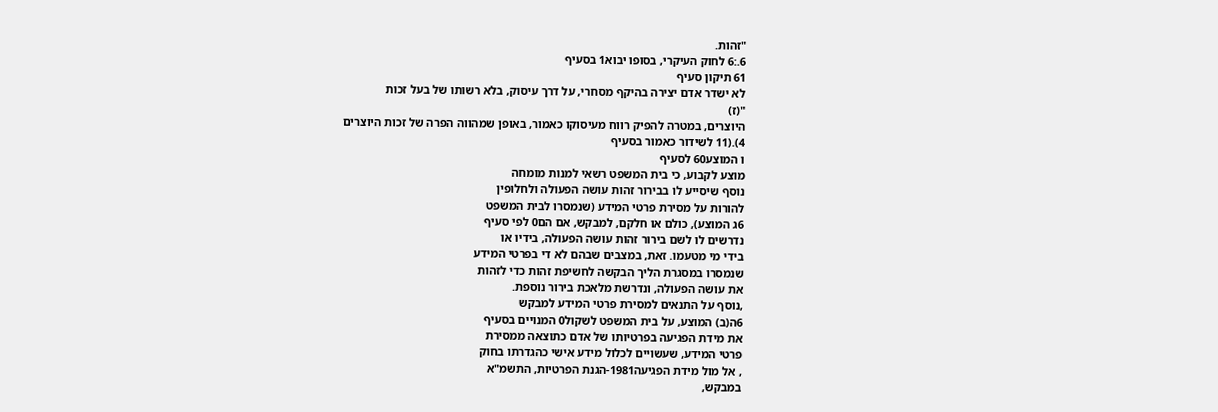"זהות.
6.:6 לחוק העיקרי, בסופו יבוא1 בסעיף
61 תיקון סעיף
לא ישדר אדם יצירה בהיקף מסחרי, על דרך עיסוק, בלא רשותו של בעל זכות
"(ז)
היוצרים, במטרה להפיק רווח מעיסוקו כאמור, באופן שמהווה הפרה של זכות היוצרים
4).(11 לשידור כאמור בסעיף
ו המוצע60 לסעיף
מוצע לקבוע, כי בית המשפט רשאי למנות מומחה
נוסף שיסייע לו בבירור זהות עושה הפעולה ולחלופין
להורות על מסירת פרטי המידע (שנמסרו לבית המשפט
6ג המוצע), כולם או חלקם, למבקש, אם הם0 לפי סעיף
נדרשים לו לשם בירור זהות עושה הפעולה, בידיו או
בידי מי מטעמו. זאת, במצבים שבהם לא די בפרטי המידע
שנמסרו במסגרת הליך הבקשה לחשיפת זהות כדי לזהות
את עושה הפעולה, ונדרשת מלאכת בירור נוספת.
,נוסף על התנאים למסירת פרטי המידע למבקש
6ה(ב) המוצע, על בית המשפט לשקול0 המנויים בסעיף
את מידת הפגיעה בפרטיותו של אדם כתוצאה ממסירת
פרטי המידע, שעשויים לכלול מידע אישי כהגדרתו בחוק
, אל מול מידת הפגיעה1981-הגנת הפרטיות, התשמ"א
במבקש,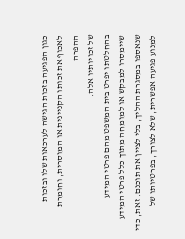כגון הפגיעה בזכות הגישה לערכאות שלו ובזכות
לאכוף את זכותו הקניינית או המוסרית, וחומרת ההפרה
של זכויותיו אלה.
בהחלטתו יפרט בית המשפט מהם פרטי המידע
שיימסרו למבקש או למומחה מתוך כלל פרטי המידע
שנאספו במסגרת ההליך, בלי לציין את תוכנם. זאת, כדי
למנוע פגיעה אפשרית, שלא לצורך, בפרטיותו של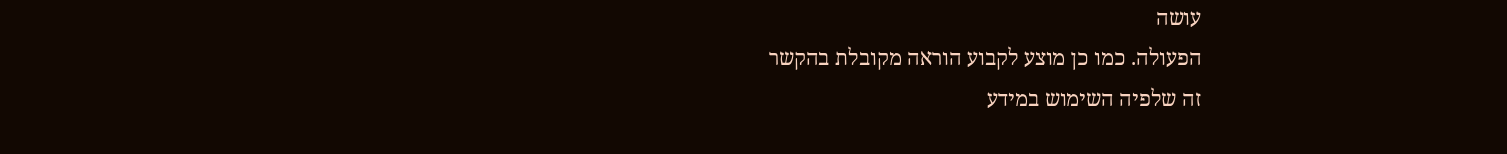עושה
הפעולה. כמו כן מוצע לקבוע הוראה מקובלת בהקשר
זה שלפיה השימוש במידע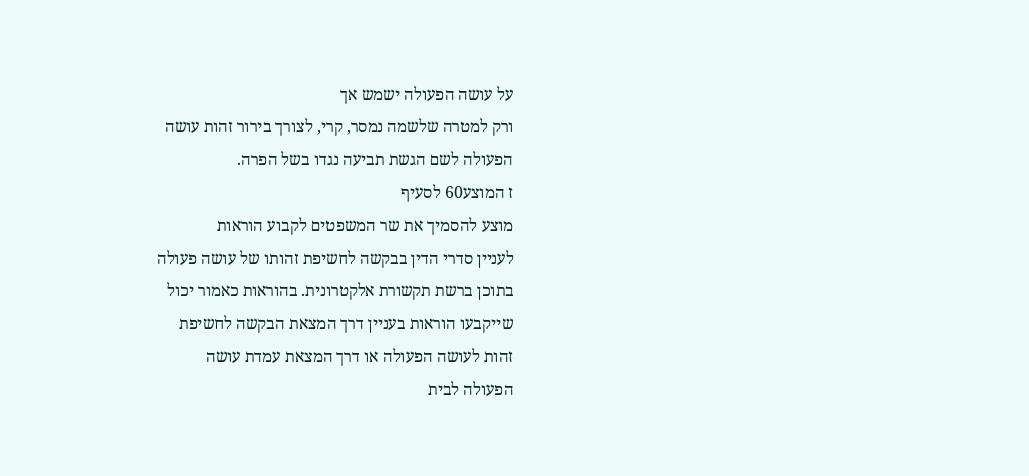על עושה הפעולה ישמש אך
ורק למטרה שלשמה נמסר, קרי, לצורך בירור זהות עושה
הפעולה לשם הגשת תביעה נגדו בשל הפרה.
ז המוצע60 לסעיף
מוצע להסמיך את שר המשפטים לקבוע הוראות
לעניין סדרי הדין בבקשה לחשיפת זהותו של עושה פעולה
בתוכן ברשת תקשורת אלקטרונית. בהוראות כאמור יכול
שייקבעו הוראות בעניין דרך המצאת הבקשה לחשיפת
זהות לעושה הפעולה או דרך המצאת עמדת עושה
הפעולה לבית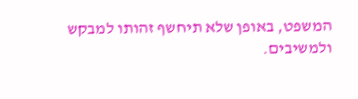המשפט, באופן שלא תיחשף זהותו למבקש
ולמשיבים.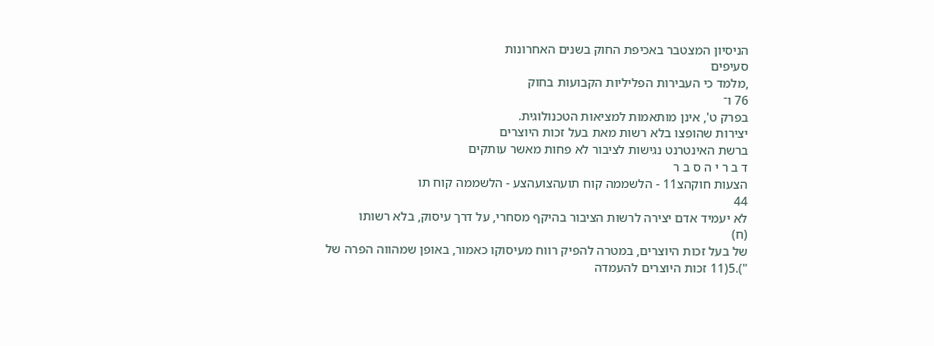הניסיון המצטבר באכיפת החוק בשנים האחרונות
סעיפים
,מלמד כי העבירות הפליליות הקבועות בחוק
76 ו־
בפרק ט', אינן מותאמות למציאות הטכנולוגית.
יצירות שהופצו בלא רשות מאת בעל זכות היוצרים
ברשת האינטרנט נגישות לציבור לא פחות מאשר עותקים
ד ב ר י ה ס ב ר
הצעות חוקהצ11 - הלשממה קוח תועהצועהצע - הלשממה קוח תו
44
לא יעמיד אדם יצירה לרשות הציבור בהיקף מסחרי, על דרך עיסוק, בלא רשותו
(ח)
של בעל זכות היוצרים, במטרה להפיק רווח מעיסוקו כאמור, באופן שמהווה הפרה של
").5(11 זכות היוצרים להעמדה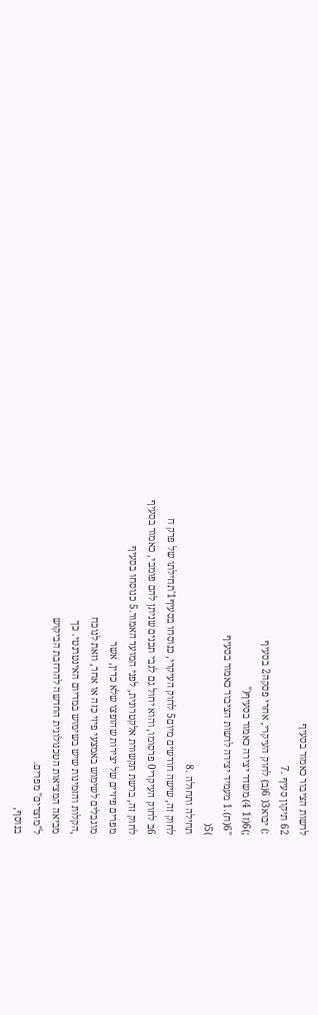לרשות הציבור כאמור בסעיף
62 תיקון סעיף .7
:) יבוא3( 6(ב) לחוק העיקרי, אחרי פסקה2 בסעיף
;)6(ז1 4) משדר יצירה כאמור בסעיף("
"6(ח).1 מעמיד יצירה לרשות הציבור כאמור בסעיף
)5(
תחילה ותחולה .8
לחוק זה, שישה חודשים מיום5 לחוק העיקרי, כנוסחו בסעיף1'תחילתו של פרק ח
6ב לחוק העיקרי0 פרסומו, והוא יחול גם לגבי תכנים שניתן להם פומבי, כאמור בסעיף
לחוק זה, ברשת תקשורת אלקטרונית, לפני המועד האמור.5 כנוסחו בסעיף
מפרים פיזיים של יצירות שהופצו שלא כדין, אשר
מוגבלים לשימוש באמצעי פיזי כזה או אחר, וזאת לנוכח
,הקלות והזמינות שיש בשימוש במדיום האינטרנטי. כך
מביאה המציאות הטכנולוגית החדשה להרחבת הביקוש
ל"מוצרים" מפרים.
בנוסף,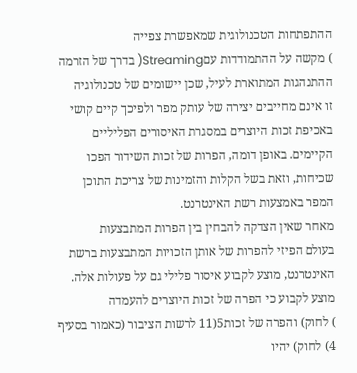ההתפתחות הטכנולוגית שמאפשרת צפייה
) מקשה על ההתמודדות עםStreaming( בדרך של הזרמה
ההתנהגות המתוארת לעיל, שכן יישומים של טכנולוגיה
זו אינם מחייבים יצירה של עותק מפר ולפיכך קיים קושי
באכיפת זכות היוצרים במסגרת האיסורים הפליליים
הקיימים. באופן דומה, הפרות של זכות השידור הפכו
שכיחות, וזאת בשל הקלות והזמינות של צריכת התוכן
המפר באמצעות רשת האינטרנט.
מאחר שאין הצדקה להבחין בין הפרות המתבצעות
בעולם הפיזי להפרות של אותן הזכויות המתבצעות ברשת
האינטרנט, מוצע לקבוע איסור פלילי גם על פעולות אלה.
מוצע לקבוע כי הפרה של זכות היוצרים להעמדה
) לחוק) והפרה של זכות5(11 לרשות הציבור (כאמור בסעיף
4) לחוק) יהיו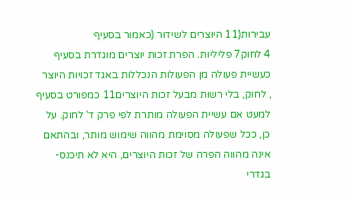עבירות(11 היוצרים לשידור (כאמור בסעיף
4 לחוק7 פליליות. הפרת זכות יוצרים מוגדרת בסעיף
כעשיית פעולה מן הפעולות הנכללות באגד זכויות היוצר
, לחוק, בלי רשות מבעל זכות היוצרים11 כמפורט בסעיף
למעט אם עשיית הפעולה מותרת לפי פרק ד' לחוק. על
כן, ככל שפעולה מסוימת מהווה שימוש מותר, ובהתאם
אינה מהווה הפרה של זכות היוצרים, היא לא תיכנס-
בגדרי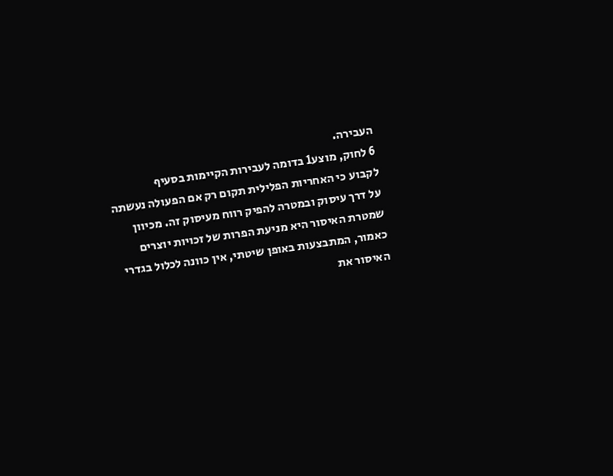העבירה.
6 לחוק, מוצע1 בדומה לעבירות הקיימות בסעיף
לקבוע כי האחריות הפלילית תקום רק אם הפעולה נעשתה
על דרך עיסוק ובמטרה להפיק רווח מעיסוק זה. מכיוון
שמטרת האיסור היא מניעת הפרות של זכויות יוצרים
כאמור, המתבצעות באופן שיטתי, אין כוונה לכלול בגדרי
האיסור את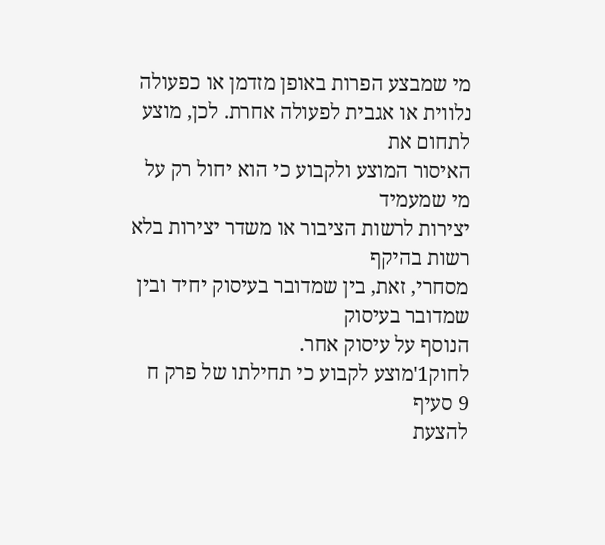מי שמבצע הפרות באופן מזדמן או כפעולה
נלווית או אגבית לפעולה אחרת. לכן, מוצע לתחום את
האיסור המוצע ולקבוע כי הוא יחול רק על מי שמעמיד
יצירות לרשות הציבור או משדר יצירות בלא רשות בהיקף
מסחרי, זאת, בין שמדובר בעיסוק יחיד ובין שמדובר בעיסוק
הנוסף על עיסוק אחר.
לחוק1'מוצע לקבוע כי תחילתו של פרק ח
9 סעיף
להצעת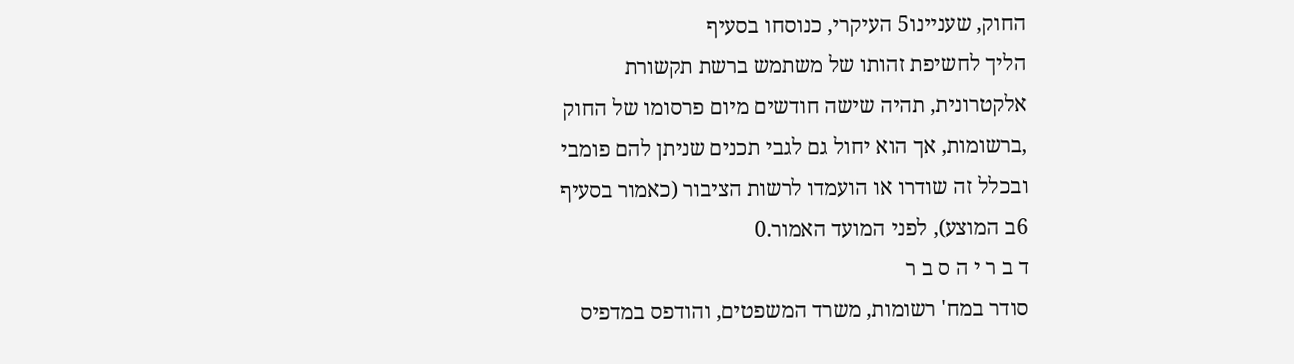החוק, שעניינו5 העיקרי, כנוסחו בסעיף
הליך לחשיפת זהותו של משתמש ברשת תקשורת
אלקטרונית, תהיה שישה חודשים מיום פרסומו של החוק
,ברשומות, אך הוא יחול גם לגבי תכנים שניתן להם פומבי
ובכלל זה שודרו או הועמדו לרשות הציבור (כאמור בסעיף
6ב המוצע), לפני המועד האמור.0
ד ב ר י ה ס ב ר
סודר במח' רשומות, משרד המשפטים, והודפס במדפיס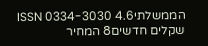הממשלתיISSN 0334-3030 4.6 שקלים חדשים8 המחיר